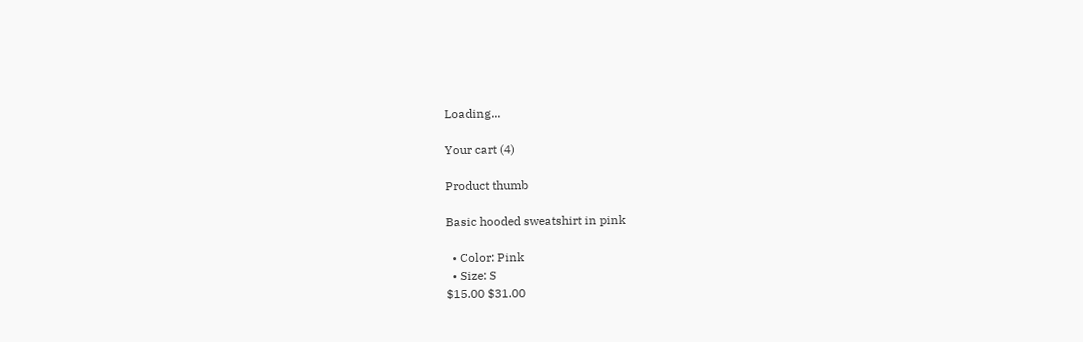Loading...

Your cart (4)

Product thumb

Basic hooded sweatshirt in pink

  • Color: Pink
  • Size: S
$15.00 $31.00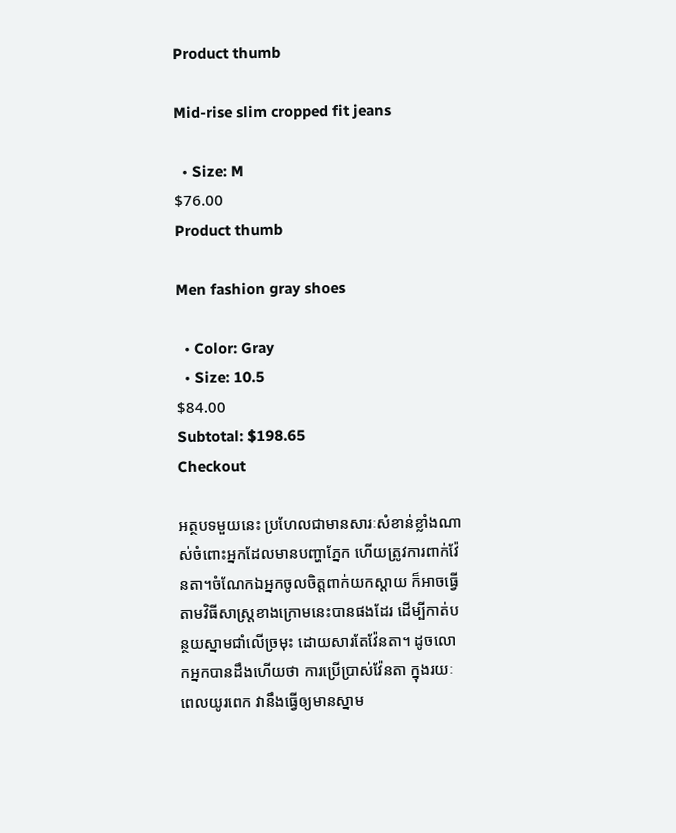Product thumb

Mid-rise slim cropped fit jeans

  • Size: M
$76.00
Product thumb

Men fashion gray shoes

  • Color: Gray
  • Size: 10.5
$84.00
Subtotal: $198.65
Checkout

អត្ថបទមួយនេះ ប្រហែលជាមានសារៈសំខាន់ខ្លាំងណាស់ចំពោះអ្នកដែលមានបញ្ហាភ្នែក ហើយត្រូវការពាក់វ៉ែនតា។ចំណែកឯអ្នកចូលចិត្តពាក់យកស្តាយ ក៏អាចធ្វើតាមវិធីសាស្រ្តខាងក្រោមនេះបានផងដែរ ដើម្បីកាត់បន្ថយស្នាមជាំលើច្រមុះ ដោយសារតែវ៉ែនតា។ ដូចលោកអ្នកបានដឹងហើយថា ការប្រើប្រាស់វ៉ែនតា ក្នុងរយៈពេលយូរពេក វានឹងធ្វើឲ្យមានស្នាម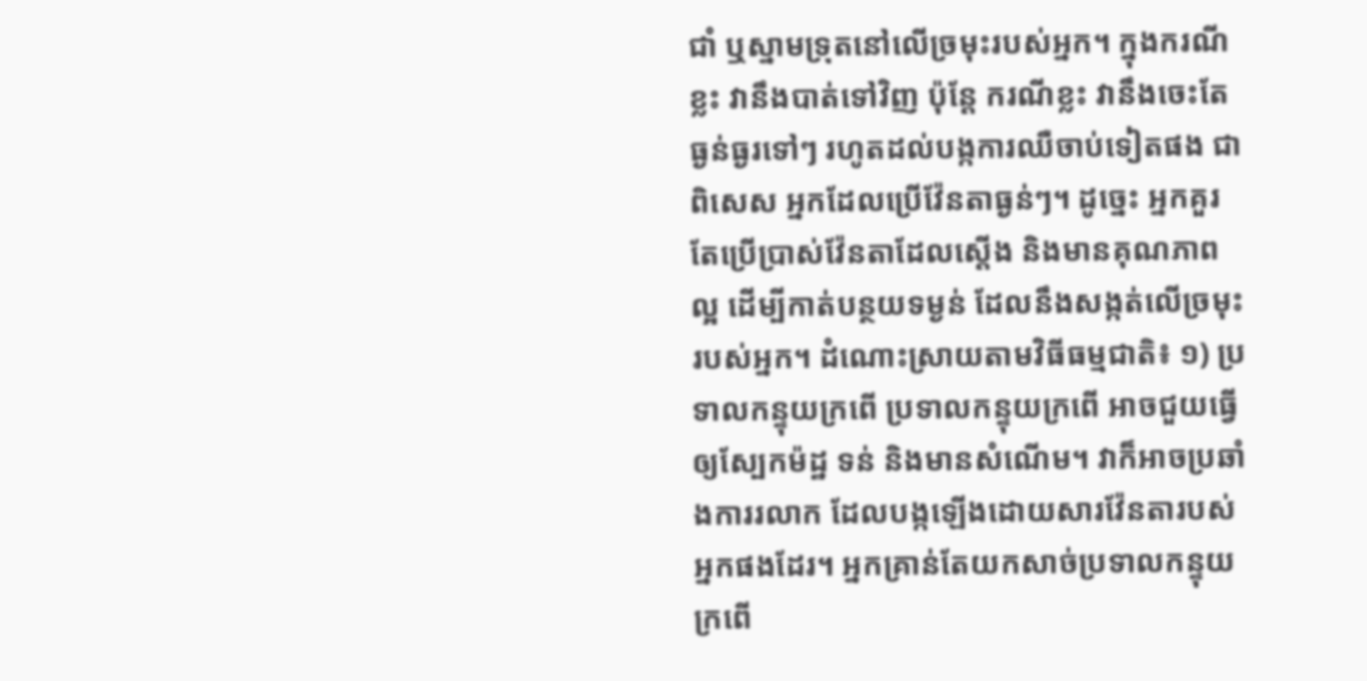ជាំ ឬស្នាមទ្រុតនៅលើច្រមុះរបស់អ្នក។ ក្នុងករណីខ្លះ វានឹងបាត់ទៅវិញ ប៉ុន្តែ ករណីខ្លះ វានឹងចេះតែធ្ងន់ធ្ងរទៅៗ រហូតដល់បង្កការឈឺចាប់ទៀតផង ជាពិសេស អ្នកដែលប្រើវ៉ែនតាធ្ងន់ៗ។ ដូច្នេះ អ្នកគួរតែប្រើប្រាស់វ៉ែនតាដែលស្តើង និងមានគុណភាពល្អ ដើម្បីកាត់បន្ថយទម្ងន់ ដែលនឹងសង្កត់លើច្រមុះរបស់អ្នក។ ដំណោះស្រាយតាមវិធីធម្មជាតិ៖ ១) ប្រទាលកន្ទុយក្រពើ ប្រទាលកន្ទុយក្រពើ អាចជួយធ្វើឲ្យស្បែកម៉ដ្ឋ ទន់ និងមានសំណើម។ វាក៏អាចប្រឆាំងការរលាក ដែលបង្កឡើងដោយសារវ៉ែនតារបស់អ្នកផងដែរ។ អ្នកគ្រាន់តែយកសាច់ប្រទាលកន្ទុយក្រពើ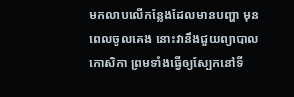មកលាបលើកន្លែងដែលមានបញ្ហា មុនពេលចូលគេង នោះវានឹងជួយព្យាបាលកោសិកា ព្រមទាំងធ្វើឲ្យស្បែកនៅទី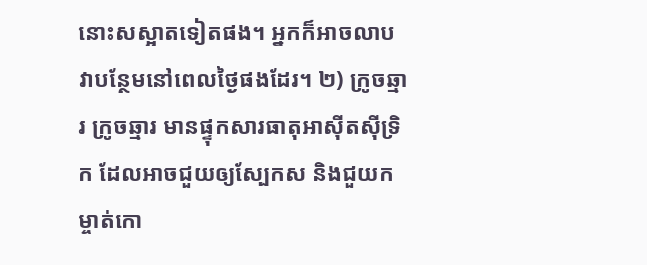នោះសស្អាតទៀតផង។ អ្នកក៏អាចលាបវាបន្ថែមនៅពេលថ្ងៃផងដែរ។ ២) ក្រូចឆ្មារ ក្រូចឆ្មារ មានផ្ទុកសារធាតុអាស៊ីតស៊ីទ្រិក ដែលអាចជួយឲ្យស្បែកស និងជួយកម្ចាត់កោ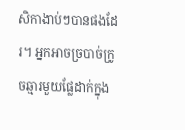សិកាងាប់ៗបានផងដែរ។ អ្នកអាចច្របាច់ក្រូចឆ្មារមួយផ្លែដាក់ក្នុង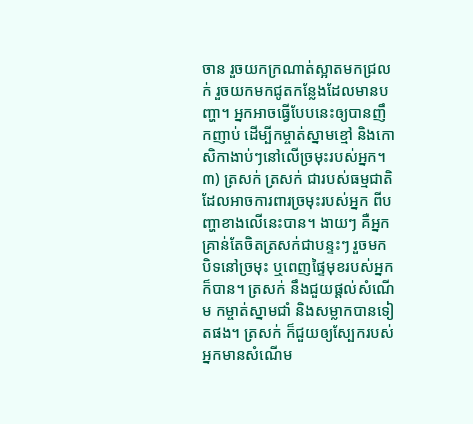ចាន រួចយកក្រណាត់ស្អាតមកជ្រលក់ រួចយកមកជូតកន្លែងដែលមានបញ្ហា។ អ្នកអាចធ្វើបែបនេះឲ្យបានញឹកញាប់ ដើម្បីកម្ចាត់ស្នាមខ្មៅ និងកោសិកាងាប់ៗនៅលើច្រមុះរបស់អ្នក។ ៣) ត្រសក់ ត្រសក់ ជារបស់ធម្មជាតិ ដែលអាចការពារច្រមុះរបស់អ្នក ពីបញ្ហាខាងលើនេះបាន។ ងាយៗ គឺអ្នកគ្រាន់តែចិតត្រសក់ជាបន្ទះៗ រួចមកបិទនៅច្រមុះ ឬពេញផ្ទៃមុខរបស់អ្នកក៏បាន។ ត្រសក់ នឹងជួយផ្តល់សំណើម កម្ចាត់ស្នាមជាំ និងសម្លាកបានទៀតផង។ ត្រសក់ ក៏ជួយឲ្យស្បែករបស់អ្នកមានសំណើម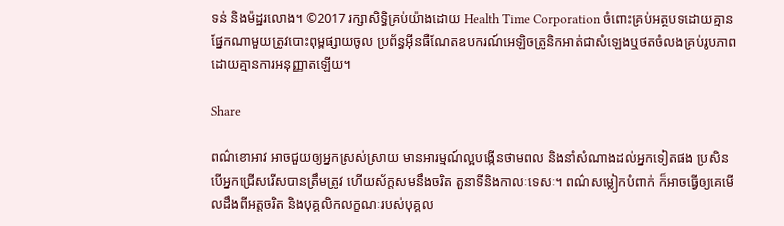ទន់ និងម៉ដ្ឋរលោង។ ©2017 រក្សាសិទ្ធិគ្រប់យ៉ាងដោយ Health Time Corporation ចំពោះគ្រប់អត្ថបទដោយគ្មានផ្នែកណាមួយត្រូវបោះពុម្ពផ្សាយចូល ប្រព័ន្ធអ៊ីនធឺណែតឧបករណ៍អេឡិចត្រូនិកអាត់ជាសំឡេងឬថតចំលងគ្រប់រូបភាពដោយគ្មានការអនុញ្ញាតឡើយ។

Share

ពណ៌ខោអាវ អាចជួយឲ្យអ្នកស្រស់ស្រាយ មានអារម្មណ៍ល្អបង្កើនថាមពល និងនាំសំណាងដល់អ្នកទៀតផង ប្រសិនបើអ្នកជ្រើសរើសបានត្រឹមត្រូវ ហើយស័ក្តសមនឹងចរិត តួនាទីនិងកាលៈទេសៈ។ ពណ៌សម្លៀកបំពាក់ ក៏អាចធ្វើឲ្យគេមើលដឹងពីអត្តចរិត និងបុគ្គលិកលក្ខណៈរបស់បុគ្គល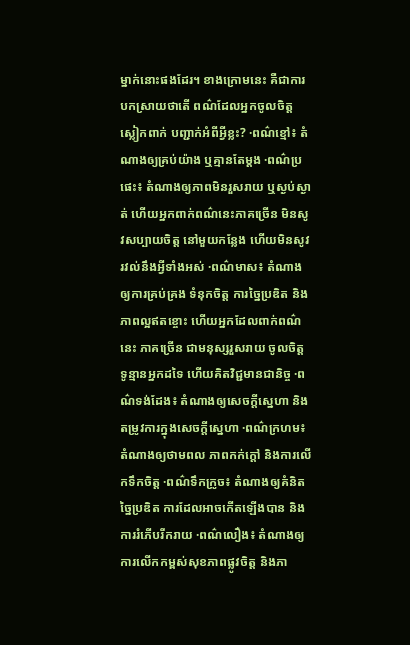ម្នាក់នោះផងដែរ។ ខាងក្រោមនេះ គឺជាការបកស្រាយថាតើ ពណ៌ដែលអ្នកចូលចិត្តស្លៀកពាក់ បញ្ជាក់អំពីអ្វីខ្លះ? ·ពណ៌ខ្មៅ៖ តំណាងឲ្យគ្រប់យ៉ាង ឬគ្មានតែម្តង ·ពណ៌ប្រផេះ៖ តំណាងឲ្យភាពមិនរួសរាយ ឬស្ងប់ស្ងាត់ ហើយអ្នកពាក់ពណ៌នេះភាគច្រើន មិនសូវសប្បាយចិត្ត នៅមួយកន្លែង ហើយមិនសូវរវល់នឹងអ្វីទាំងអស់ ·ពណ៌មាស៖ តំណាងឲ្យការគ្រប់គ្រង ទំនុកចិត្ត ការច្នៃប្រឌិត និងភាពល្អឥតខ្ចោះ ហើយអ្នកដែលពាក់ពណ៌នេះ ភាគច្រើន ជាមនុស្សរួសរាយ ចូលចិត្តទូន្មានអ្នកដទៃ ហើយគិតវិជ្ជមានជានិច្ច ·ពណ៌ទង់ដែង៖ តំណាងឲ្យសេចក្តីស្នេហា និងតម្រូវការក្នុងសេចក្តីស្នេហា ·ពណ៌ក្រហម៖ តំណាងឲ្យថាមពល ភាពកក់ក្តៅ និងការលើកទឹកចិត្ត ·ពណ៌ទឹកក្រូច៖ តំណាងឲ្យគំនិតច្នៃប្រឌិត ការដែលអាចកើតឡើងបាន និងការរំភើបរីករាយ ·ពណ៌លឿង៖ តំណាងឲ្យការលើកកម្ពស់សុខភាពផ្លូវចិត្ត និងភា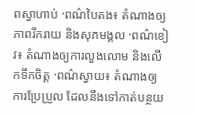ពស្វាហាប់ ·ពណ៌បៃតង៖ តំណាងឲ្យភាពរីករាយ និងសុភមង្គល ·ពណ៌ខៀវ៖ តំណាងឲ្យការលួងលោម និងលើកទឹកចិត្ត ·ពណ៌ស្វាយ៖ តំណាងឲ្យការប្រែប្រួល ដែលនឹងទៅកាត់បន្ថយ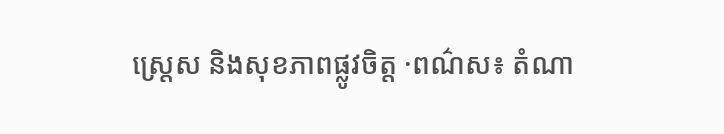ស្រ្តេស និងសុខភាពផ្លូវចិត្ត ·ពណ៌ស៖ តំណា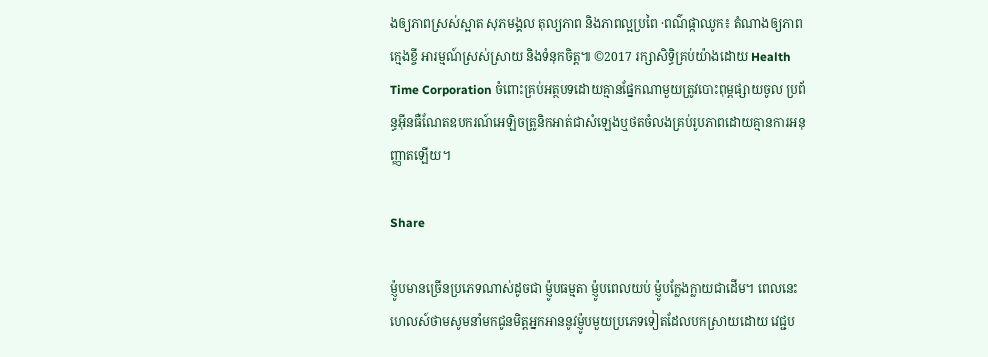ងឲ្យភាពស្រស់ស្អាត សុភមង្គល តុល្យភាព និងភាពល្អប្រពៃ ·ពណ៌ផ្កាឈូក៖ តំណាងឲ្យភាពក្មេងខ្ចី អារម្មណ៍ស្រស់ស្រាយ និងទំនុកចិត្ត៕ ©2017 រក្សាសិទ្ធិគ្រប់យ៉ាងដោយ Health Time Corporation ចំពោះគ្រប់អត្ថបទដោយគ្មានផ្នែកណាមួយត្រូវបោះពុម្ពផ្សាយចូល ប្រព័ន្ធអ៊ីនធឺណែតឧបករណ៍អេឡិចត្រូនិកអាត់ជាសំឡេងឬថតចំលងគ្រប់រូបភាពដោយគ្មានការអនុញ្ញាតឡើយ។

Share

ម៉្ញូបមានច្រើនប្រភេទណាស់ដូចជា ម៉្ញូបធម្មតា ម៉្ញូបពេលយប់ ម៉្ញូបក្លែងក្លាយជាដើម។ ពេលនេះ ហេលស៍ថាមសូមនាំមកជូនមិត្តអ្នកអាននូវម៉្ញូបមួយប្រភេទទៀតដែលបកស្រាយដោយ វេជ្ជប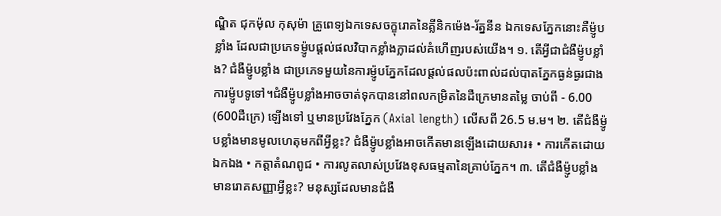ណ្ឌិត ជុកម៉ុល កុសុម៉ា គ្រូពេទ្យឯកទេសចក្ខុរោគនៃគ្លីនិកម៉េង-រ័ត្ននីន ឯកទេសភ្នែកនោះគឺម៉្ញូបខ្លាំង ដែលជាប្រភេទម៉្ញូបផ្តល់ផលវិបាកខ្លាំងក្លាដល់គំហើញរបស់យើង។ ១. តើអ្វីជាជំងឺម៉្ញូបខ្លាំង? ជំងឺម៉្ញូបខ្លាំង ជាប្រភេទមួយនៃការម៉្ញូបភ្នែកដែលផ្ដល់ផលប៉ះពាល់ដល់បាតភ្នែកធ្ងន់ធ្ងរជាងការម៉្ញូបទូទៅ។ជំងឺម៉្ញូបខ្លាំងអាចចាត់ទុកបាននៅពលកម្រិតនៃដឺក្រេមានតម្លៃ ចាប់ពី - 6.00 (600ដឺក្រេ) ឡើងទៅ ឬមានប្រវែងភ្នែក (Axial length) លើសពី 26.5 ម.ម។ ២. តើជំងឺម៉្ញូបខ្លាំងមានមូលហេតុមកពីអ្វីខ្លះ? ជំងឺម៉្ញូបខ្លាំងអាចកើតមានឡើងដោយសារ៖ • ការកើតដោយឯកឯង • កត្តាតំណពូជ • ការលូតលាស់ប្រវែងខុសធម្មតានៃគ្រាប់ភ្នែក។ ៣. តើជំងឺម៉្ញូបខ្លាំងមានរោគសញ្ញាអ្វីខ្លះ? មនុស្សដែលមានជំងឺ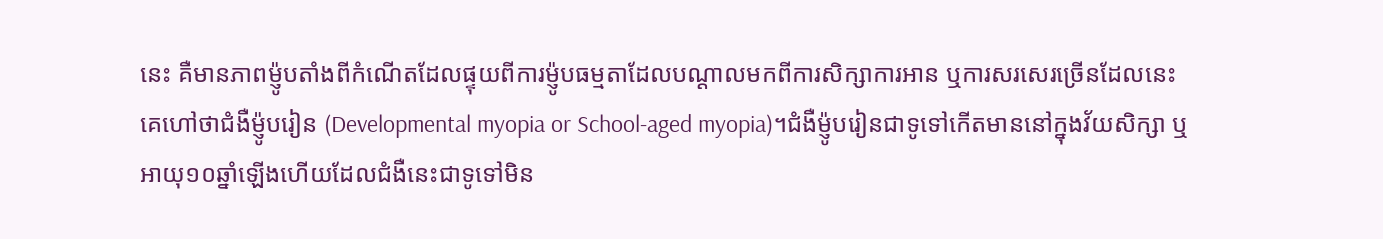នេះ គឺមានភាពម៉្ញូបតាំងពីកំណើតដែលផ្ទុយពីការម៉្ញូបធម្មតាដែលបណ្ដាលមកពីការសិក្សាការអាន ឬការសរសេរច្រើនដែលនេះគេហៅថាជំងឺម៉្ញូបរៀន (Developmental myopia or School-aged myopia)។ជំងឺម៉្ញូបរៀនជាទូទៅកើតមាននៅក្នុងវ័យសិក្សា ឬអាយុ១០ឆ្នាំឡើងហើយដែលជំងឺនេះជាទូទៅមិន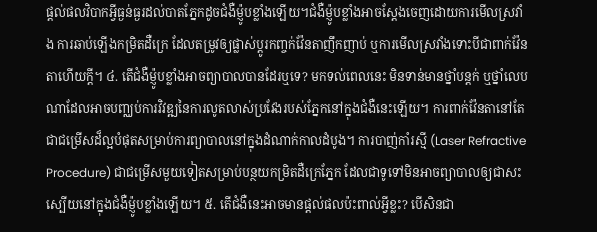ផ្ដល់ផលវិបាកអ្វីធ្ងន់ធ្ងរដល់បាតភ្នែកដូចជំងឺម៉្ញូបខ្លាំងឡើយ។ជំងឺម៉្ញូបខ្លាំងអាចស្ដែងចេញដោយការមើលស្រវាំង ការឆាប់ឡើងកម្រិតដឺក្រេ ដែលតម្រូវឲ្យផ្លាស់ប្តូរកញ្ចក់វ៉ែនតាញឹកញាប់ ឬការមើលស្រវាំងទោះបីជាពាក់វ៉ែនតាហើយក្ដី។ ៤. តើជំងឺម៉្ញូបខ្លាំងអាចព្យាបាលបានដែរឬទេ? មកទល់ពេលនេះ មិនទាន់មានថ្នាំបន្តក់ ឬថ្នាំលេបណាដែលអាចបញ្ឈប់ការវិវឌ្ឍនៃការលូតលាស់ប្រវែងរបស់ភ្នែកនៅក្នុងជំងឺនេះឡើយ។ ការពាក់វ៉ែនតានៅតែជាជម្រើសដ៏ល្អបំផុតសម្រាប់ការព្យាបាលនៅក្នុងដំណាក់កាលដំបូង។ ការបាញ់កាំរស្មី (Laser Refractive Procedure) ជាជម្រើសមួយទៀតសម្រាប់បន្ថយកម្រិតដឺក្រេភ្នែក ដែលជាទូទៅមិនអាចព្យាបាលឲ្យជាសះស្បើយនៅក្នុងជំងឺម៉្ញូបខ្លាំងឡើយ។ ៥. តើជំងឺនេះអាចមានផ្ដល់ផលប៉ះពាល់អ្វីខ្លះ? បើសិនជា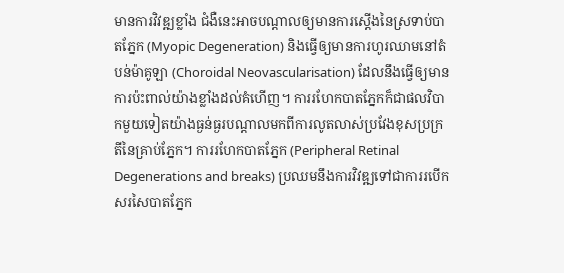មានការវិវឌ្ឍខ្លាំង ជំងឺនេះអាចបណ្ដាលឲ្យមានការស្ដើងនៃស្រទាប់បាតភ្នែក (Myopic Degeneration) និងធ្វើឲ្យមានការហូរឈាមនៅតំបន់ម៉ាគូឡា (Choroidal Neovascularisation) ដែលនឹងធ្វើឲ្យមានការប៉ះពាល់យ៉ាងខ្លាំងដល់គំហើញ។ ការរហែកបាតភ្នែកក៏ជាផលវិបាកមួយទៀតយ៉ាងធ្ងន់ធ្ងរបណ្ដាលមកពីការលូតលាស់ប្រវែងខុសប្រក្រតីនៃគ្រាប់ភ្នែក។ ការរហែកបាតភ្នែក (Peripheral Retinal Degenerations and breaks) ប្រឈមនឹងការវិវឌ្ឍទៅជាការរបើកសរសៃបាតភ្នែក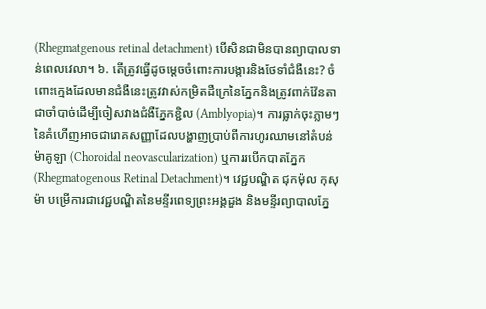(Rhegmatgenous retinal detachment) បើសិនជាមិនបានព្យាបាលទាន់ពេលវេលា។ ៦. តើត្រូវធ្វើដូចម្ដេចចំពោះការបង្ការនិងថែទាំជំងឺនេះ? ចំពោះក្មេងដែលមានជំងឺនេះត្រូវវាស់កម្រិតដឺក្រេនៃភ្នែកនិងត្រូវពាក់វ៉ែនតាជាចាំបាច់ដើម្បីចៀសវាងជំងឺភ្នែកខ្ជិល (Amblyopia)។ ការធ្លាក់ចុះភ្លាមៗនៃគំហើញអាចជារោគសញ្ញាដែលបង្ហាញប្រាប់ពីការហូរឈាមនៅតំបន់ម៉ាគូឡា (Choroidal neovascularization) ឬការរបើកបាតភ្នែក (Rhegmatogenous Retinal Detachment)។ វេជ្ជបណ្ឌិត ជុកម៉ុល កុសុម៉ា បម្រើការជាវេជ្ជបណ្ឌិតនៃមន្ទីរពេទ្យព្រះអង្គដួង និងមន្ទីរព្យាបាលភ្នែ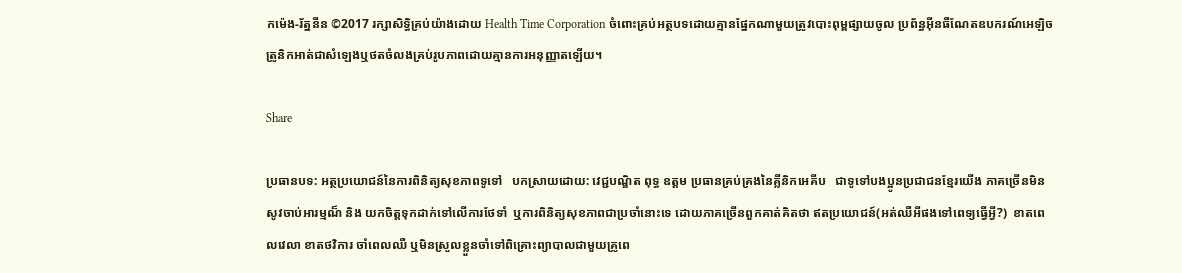កម៉េង-រ័ត្ននីន ©2017 រក្សាសិទ្ធិគ្រប់យ៉ាងដោយ Health Time Corporation ចំពោះគ្រប់អត្ថបទដោយគ្មានផ្នែកណាមួយត្រូវបោះពុម្ពផ្សាយចូល ប្រព័ន្ធអ៊ីនធឺណែតឧបករណ៍អេឡិចត្រូនិកអាត់ជាសំឡេងឬថតចំលងគ្រប់រូបភាពដោយគ្មានការអនុញ្ញាតឡើយ។

Share

ប្រធានបទ: អត្ថប្រយោជន៍នៃការពិនិត្យសុខភាពទូទៅ   បកស្រាយដោយ: វេជ្ជបណ្ឌិត ពុទ្ធ ឧត្តម ប្រធានគ្រប់គ្រងនៃគ្លីនិកអេគីប   ជាទូទៅបងប្អូនប្រជាជនខ្មែរយើង ភាគច្រើនមិនសូវចាប់អារម្មណ៏ និង យកចិត្តទុកដាក់ទៅលើការថែទាំ  ឬការពិនិត្យសុខភាពជាប្រចាំនោះទេ ដោយភាគច្រើនពួកគាត់គិតថា ឥតប្រយោជន៍(អត់ឈឺអីផងទៅពេទ្យធ្វើអី្វ?)  ខាតពេលវេលា ខាតថវិការ ចាំពេលឈឺ ឬមិនស្រួលខ្លួនចាំទៅពិគ្រោះព្យាបាលជាមួយគ្រូពេ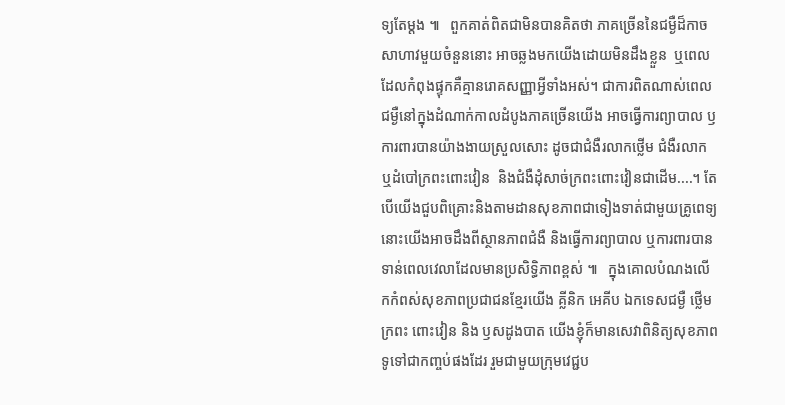ទ្យតែម្តង ៕   ពួកគាត់ពិតជាមិនបានគិតថា ភាគច្រើននៃជម្ងឺដ៏កាចសាហាវមួយចំនួននោះ អាចឆ្លងមកយេីងដោយមិនដឹងខ្លួន  ឬពេលដែលកំពុងផ្ទុកគឺគ្មានរោគសញ្ញាអ្វីទាំងអស់។ ជាការពិតណាស់ពេលជម្ងឺនៅក្នុងដំណាក់កាលដំបូងភាគច្រេីនយើង អាចធ្វើការព្យាបាល ឫ ការពារបានយ៉ាងងាយស្រួលសោះ ដូចជាជំងឺរលាកថ្លើម ជំងឺរលាក ឬដំបៅក្រពះពោះវៀន  និងជំងឺដុំសាច់ក្រពះពោះវៀនជាដើម....។ តែបើយើងជួបពិគ្រោះនិងតាមដានសុខភាពជាទៀងទាត់ជាមួយគ្រូពេទ្យ  នោះយើងអាចដឹងពីស្ថានភាពជំងឺ និងធ្វើការព្យាបាល ឬការពារបានទាន់ពេលវេលាដែលមានប្រសិទ្ធិភាពខ្ពស់ ៕   ក្នុងគោលបំណងលេីកកំពស់សុខភាពប្រជាជនខ្មែរយេីង គ្លីនិក អេគីប ឯកទេសជម្ងឺ ថ្លើម ក្រពះ ពោះវៀន និង ឫសដូងបាត យើងខ្ញុំក៏មានសេវាពិនិត្យសុខភាពទូទៅជាកញ្ចប់ផងដែរ រួមជាមួយក្រុមវេជ្ជប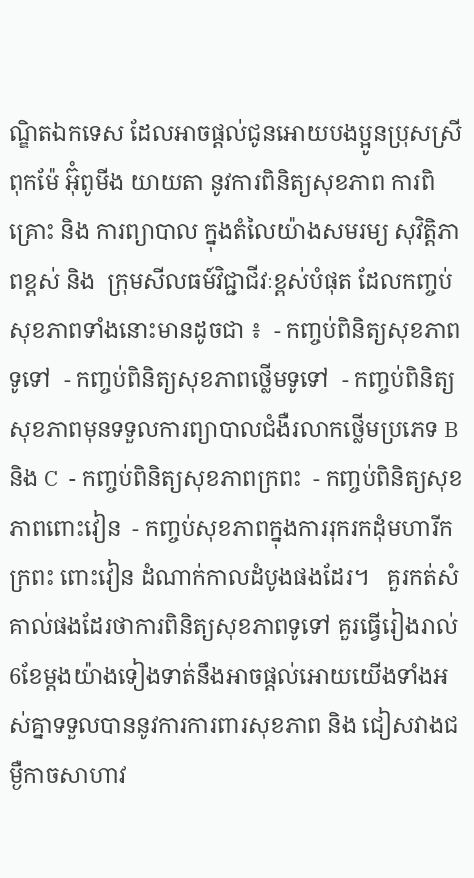ណ្ឌិតឯកទេស ដែលអាចផ្តល់ជូនអោយបងប្អូនប្រុសស្រី ពុកម៉ែ អ៊ុំពូមីង យាយតា នូវការពិនិត្យសុខភាព ការពិគ្រោះ និង ការព្យាបាល ក្នុងតំលៃយ៉ាងសមរម្យ សុវិត្តិភាពខ្ពស់ និង  ក្រុមសីលធម៍វិជ្ជាជីវៈខ្ពស់បំផុត ដែលកញ្ចប់សុខភាពទាំងនោះមានដូចជា ៖  - កញ្ចប់ពិនិត្យសុខភាពទូទៅ  - កញ្ចប់ពិនិត្យសុខភាពថ្លើមទូទៅ  - កញ្ចប់ពិនិត្យសុខភាពមុនទទួលការព្យាបាលជំងឺរលាកថ្លើមប្រភេទ B និង C  - កញ្ចប់ពិនិត្យសុខភាពក្រពះ  - កញ្ចប់ពិនិត្យសុខភាពពោះវៀន  - កញ្ចប់សុខភាពក្នុងការរុករកដុំមហារីក ក្រពះ ពោះវៀន ដំណាក់កាលដំបូងផងដែរ។   គួរកត់សំគាល់ផងដែរថាការពិនិត្យសុខភាពទូទៅ គួរធ្វេីរៀងរាល់6ខែម្តងយ៉ាងទៀងទាត់នឹងអាចផ្តល់អោយយើងទាំងអស់គ្នាទទួលបាននូវការការពារសុខភាព និង ជៀសវាងជម្ងឺកាចសាហាវ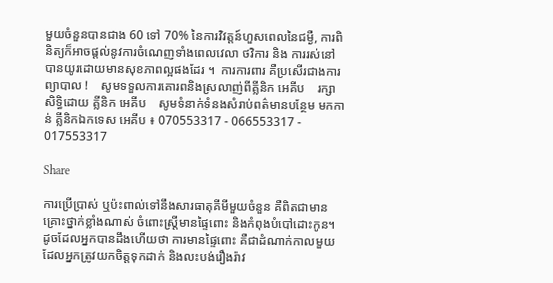មួយចំនួនបានជាង 60 ទៅ 70% នៃការវិវត្តន៍ហួសពេលនៃជម្ងឺ, ការពិនិត្យក៏អាចផ្តល់នូវការចំណេញទាំងពេលវេលា ថវិការ និង ការរស់នៅ បានយូរដោយមានសុខភាពល្អផងដែរ ។  ការការពារ គឺប្រសើរជាងការព្យាបាល !    សូមទទួលការគោរពនិងស្រលាញ់ពីគ្លីនិក អេគីប    រក្សាសិទ្ធិដោយ គ្លីនិក អេគីប    សូមទំនាក់ទំនងសំរាប់ពត៌មានបន្ថែម មកកាន់ គ្លីនិកឯកទេស អេគីប ៖ 070553317 - 066553317 - 017553317

Share

ការប្រើប្រាស់ ឬប៉ះពាល់ទៅនឹងសារធាតុគីមីមួយចំនួន គឺពិតជាមានគ្រោះថ្នាក់ខ្លាំងណាស់ ចំពោះស្រ្តីមានផ្ទៃពោះ និងកំពុងបំបៅដោះកូន។   ដូចដែលអ្នកបានដឹងហើយថា ការមានផ្ទៃពោះ គឺជាដំណាក់កាលមួយ ដែលអ្នកត្រូវយកចិត្តទុកដាក់ និងលះបង់រឿងរ៉ាវ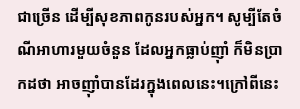ជាច្រើន ដើម្បីសុខភាពកូនរបស់អ្នក។ សូម្បីតែចំណីអាហារមួយចំនួន ដែលអ្នកធ្លាប់ញ៉ាំ ក៏មិនប្រាកដថា អាចញ៉ាំបានដែរក្នុងពេលនេះ។ក្រៅពីនេះ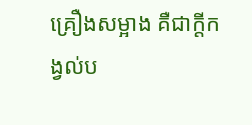គ្រឿងសម្អាង គឺជាក្តីកង្វល់ប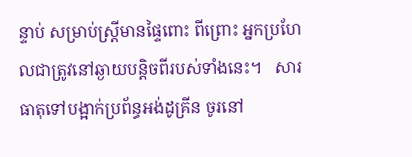ន្ទាប់ សម្រាប់ស្រ្តីមានផ្ទៃពោះ ពីព្រោះ អ្នកប្រហែលជាត្រូវនៅឆ្ងាយបន្តិចពីរបស់ទាំងនេះ។   សារធាតុទៅបង្អាក់ប្រព័ន្ធអង់ដូគ្រីន ចូរនៅ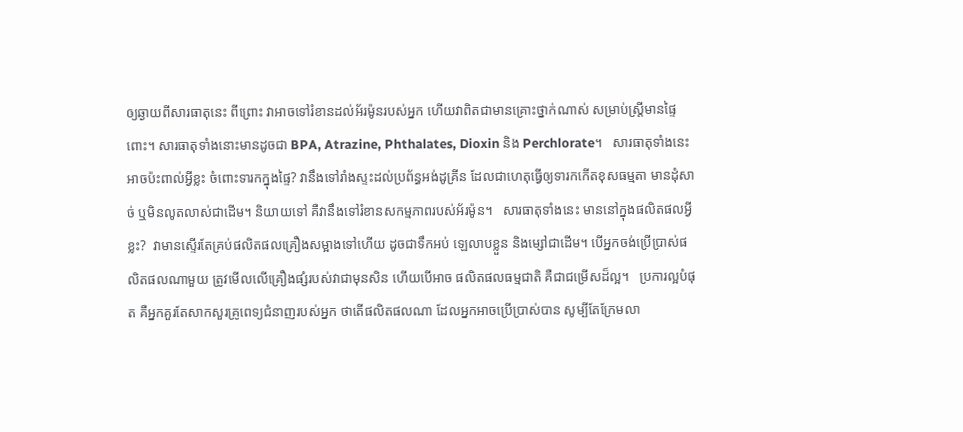ឲ្យឆ្ងាយពីសារធាតុនេះ ពីព្រោះ វាអាចទៅរំខានដល់អ័រម៉ូនរបស់អ្នក ហើយវាពិតជាមានគ្រោះថ្នាក់ណាស់ សម្រាប់ស្រ្តីមានផ្ទៃពោះ។ សារធាតុទាំងនោះមានដូចជា BPA, Atrazine, Phthalates, Dioxin និង Perchlorate។   សារធាតុទាំងនេះ អាចប៉ះពាល់អ្វីខ្លះ ចំពោះទារកក្នុងផ្ទៃ? វានឹងទៅរាំងស្ទះដល់ប្រព័ន្ធអង់ដូគ្រីន ដែលជាហេតុធ្វើឲ្យទារកកើតខុសធម្មតា មានដុំសាច់ ឬមិនលូតលាស់ជាដើម។ និយាយទៅ គឺវានឹងទៅរំខានសកម្មភាពរបស់អ័រម៉ូន។   សារធាតុទាំងនេះ មាននៅក្នុងផលិតផលអ្វីខ្លះ?  វាមានស្ទើរតែគ្រប់ផលិតផលគ្រឿងសម្អាងទៅហើយ ដូចជាទឹកអប់ ឡេលាបខ្លួន និងម្សៅជាដើម។ បើអ្នកចង់ប្រើប្រាស់ផលិតផលណាមួយ ត្រូវមើលលើគ្រឿងផ្សំរបស់វាជាមុនសិន ហើយបើអាច ផលិតផលធម្មជាតិ គឺជាជម្រើសដ៏ល្អ។   ប្រការល្អបំផុត គឺអ្នកគួរតែសាកសួរគ្រូពេទ្យជំនាញរបស់អ្នក ថាតើផលិតផលណា ដែលអ្នកអាចប្រើប្រាស់បាន សូម្បីតែក្រែមលា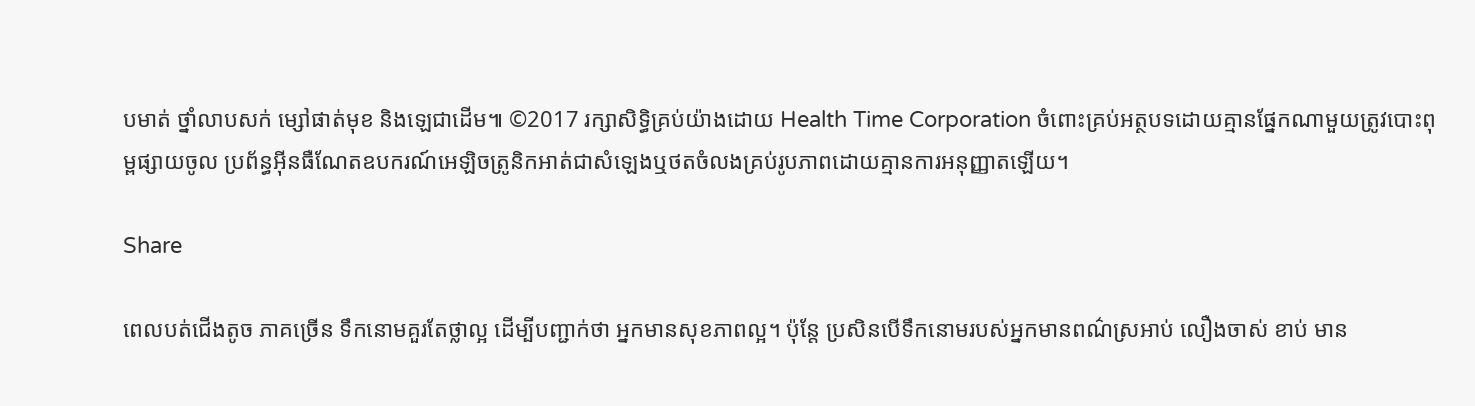បមាត់ ថ្នាំលាបសក់ ម្សៅផាត់មុខ និងឡេជាដើម៕ ©2017 រក្សាសិទ្ធិគ្រប់យ៉ាងដោយ Health Time Corporation ចំពោះគ្រប់អត្ថបទដោយគ្មានផ្នែកណាមួយត្រូវបោះពុម្ពផ្សាយចូល ប្រព័ន្ធអ៊ីនធឺណែតឧបករណ៍អេឡិចត្រូនិកអាត់ជាសំឡេងឬថតចំលងគ្រប់រូបភាពដោយគ្មានការអនុញ្ញាតឡើយ។

Share

ពេលបត់ជើងតូច ភាគច្រើន ទឹកនោមគួរតែថ្លាល្អ ដើម្បីបញ្ជាក់ថា អ្នកមានសុខភាពល្អ។ ប៉ុន្តែ ប្រសិនបើទឹកនោមរបស់អ្នកមានពណ៌ស្រអាប់ លឿងចាស់ ខាប់ មាន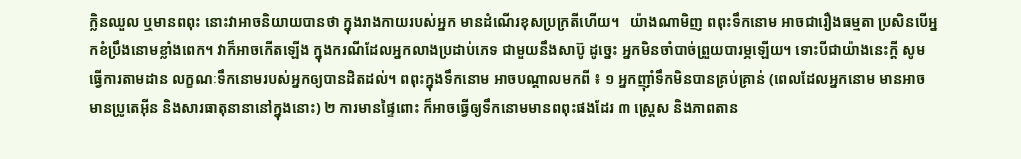ក្លិនឈួល ឬមានពពុះ នោះវាអាចនិយាយបានថា ក្នុងរាងកាយរបស់អ្នក មានដំណើរខុសប្រក្រតីហើយ។   យ៉ាងណាមិញ ពពុះទឹកនោម អាចជារឿងធម្មតា ប្រសិនបើអ្នកខំប្រឹងនោមខ្លាំងពេក។ វាក៏អាចកើតឡើង ក្នុងករណីដែលអ្នកលាងប្រដាប់ភេទ ជាមួយនឹងសាប៊ូ ដូច្នេះ អ្នកមិនចាំបាច់ព្រួយបារម្ភឡើយ។ ទោះបីជាយ៉ាងនេះក្តី សូមធ្វើការតាមដាន លក្ខណៈទឹកនោមរបស់អ្នកឲ្យបានដិតដល់។ ពពុះក្នុងទឹកនោម អាចបណ្តាលមកពី ៖ ១ អ្នកញ៉ាំទឹកមិនបានគ្រប់គ្រាន់ (ពេលដែលអ្នកនោម មានអាចមានប្រូតេអ៊ីន និងសារធាតុនានានៅក្នុងនោះ) ២ ការមានផ្ទៃពោះ ក៏អាចធ្វើឲ្យទឹកនោមមានពពុះផងដែរ ៣ ស្រ្តេស និងភាពតាន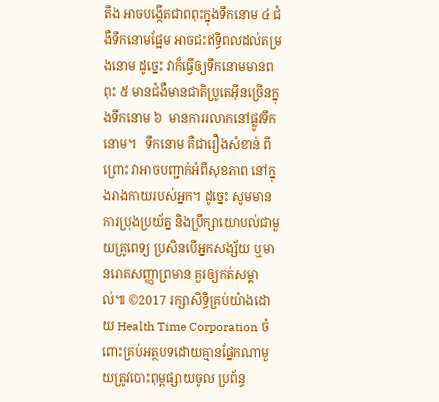តឹង អាចបង្កើតជាពពុះក្នុងទឹកនោម ៤ ជំងឺទឹកនោមផ្អែម អាចជះឥទ្ធិពលដល់តម្រងនោម ដូច្នេះ វាក៏ធ្វើឲ្យទឹកនោមមានពពុះ ៥ មានជំងឺមានជាតិប្រូតេអ៊ីនច្រើនក្នុងទឹកនោម ៦  មានការរលាកនៅផ្លូវទឹកនោម។   ទឹកនោម គឺជារឿងសំខាន់ ពីព្រោះ វាអាចបញ្ជាក់អំពីសុខភាព នៅក្នុងរាងកាយរបស់អ្នក។ ដូច្នេះ សូមមានការប្រុងប្រយ័ត្ន និងប្រឹក្សាយោបល់ជាមួយគ្រូពេទ្យ ប្រសិនបើអ្នកសង្ស័យ ឬមានរោគសញ្ញាព្រមាន គួរឲ្យកត់សម្គាល់៕ ©2017 រក្សាសិទ្ធិគ្រប់យ៉ាងដោយ Health Time Corporation ចំពោះគ្រប់អត្ថបទដោយគ្មានផ្នែកណាមួយត្រូវបោះពុម្ពផ្សាយចូល ប្រព័ន្ធ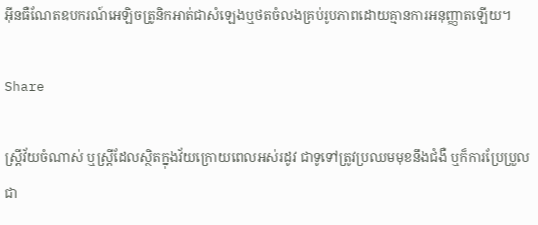អ៊ីនធឺណែតឧបករណ៍អេឡិចត្រូនិកអាត់ជាសំឡេងឬថតចំលងគ្រប់រូបភាពដោយគ្មានការអនុញ្ញាតឡើយ។

Share

ស្ត្រីវ័យចំណាស់ ឬស្ត្រីដែលស្ថិតក្នុងវ័យក្រោយពេលអស់រដូវ ជាទូទៅត្រូវប្រឈមមុខនឹងជំងឺ ឬក៏ការប្រែប្រួលជា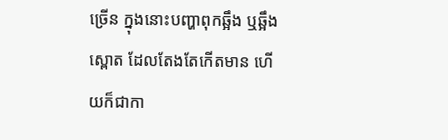ច្រើន ក្នុងនោះបញ្ហាពុកឆ្អឹង ឬឆ្អឹងស្ពោត ដែលតែងតែកើតមាន ហើយក៏ជាកា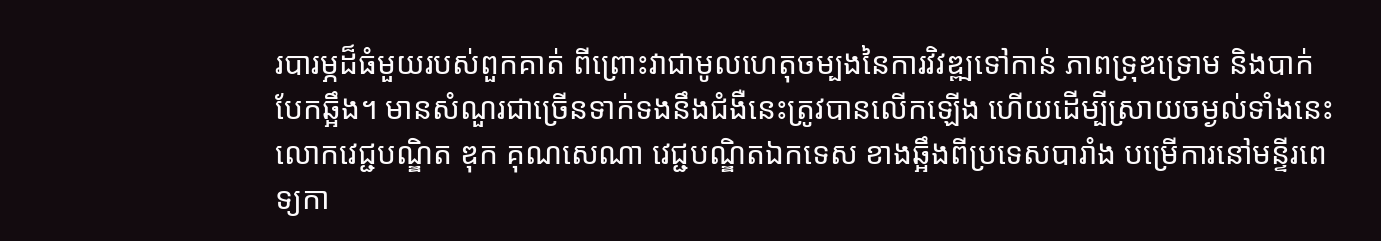របារម្ភដ៏ធំមួយរបស់ពួកគាត់ ពីព្រោះវាជាមូលហេតុចម្បងនៃការវិវឌ្ឍទៅកាន់ ភាពទ្រុឌទ្រោម និងបាក់បែកឆ្អឹង។ មានសំណួរជាច្រើនទាក់ទងនឹងជំងឺនេះត្រូវបានលើកឡើង ហើយដើម្បីស្រាយចម្ងល់ទាំងនេះ លោកវេជ្ជបណ្ឌិត ឌុក គុណសេណា វេជ្ជបណ្ឌិតឯកទេស ខាងឆ្អឹងពីប្រទេសបារាំង បម្រើការនៅមន្ទីរពេទ្យកា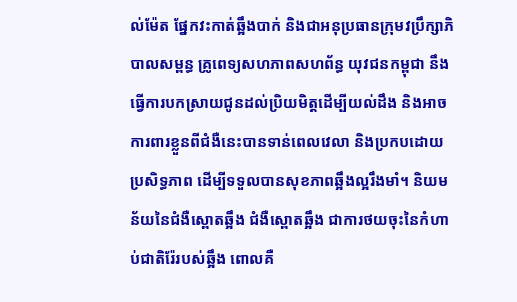ល់ម៉ែត ផ្នែកវះកាត់ឆ្អឹងបាក់ និងជាអនុប្រធានក្រុមវប្រឹក្សាភិបាលសម្ពន្ធ គ្រូពេទ្យសហភាពសហព័ន្ធ យុវជនកម្ពុជា នឹងធ្វើការបកស្រាយជូនដល់ប្រិយមិត្តដើម្បីយល់ដឹង និងអាចការពារខ្លួនពីជំងឺនេះបានទាន់ពេលវេលា និងប្រកបដោយប្រសិទ្ធភាព ដើម្បីទទួលបានសុខភាពឆ្អឹងល្អរឹងមាំ។ និយមន័យនៃជំងឺស្ពោតឆ្អឹង ជំងឺស្ពោតឆ្អឹង ជាការថយចុះនៃកំហាប់ជាតិរ៉ែរបស់ឆ្អឹង ពោលគឺ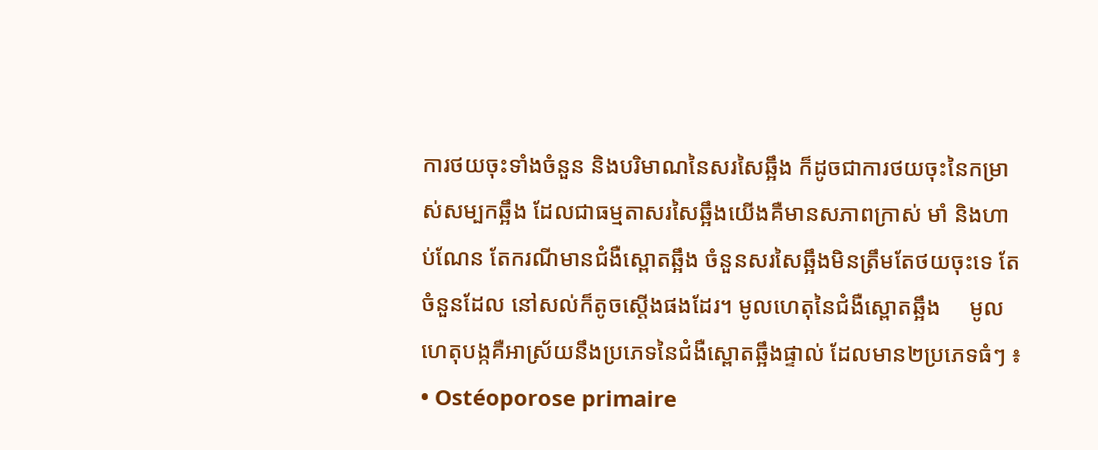ការថយចុះទាំងចំនួន និងបរិមាណនៃសរសៃឆ្អឹង ក៏ដូចជាការថយចុះនៃកម្រាស់សម្បកឆ្អឹង ដែលជាធម្មតាសរសៃឆ្អឹងយើងគឺមានសភាពក្រាស់ មាំ និងហាប់ណែន តែករណីមានជំងឺស្ពោតឆ្អឹង ចំនួនសរសៃឆ្អឹងមិនត្រឹមតែថយចុះទេ តែចំនួនដែល នៅសល់ក៏តូចស្តើងផងដែរ។ មូលហេតុនៃជំងឺស្ពោតឆ្អឹង     មូលហេតុបង្កគឺអាស្រ័យនឹងប្រភេទនៃជំងឺស្ពោតឆ្អឹងផ្ទាល់ ដែលមាន២ប្រភេទធំៗ ៖ • Ostéoporose primaire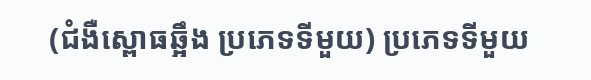(ជំងឺស្ពោធឆ្អឹង ប្រភេទទីមួយ) ប្រភេទទីមួយ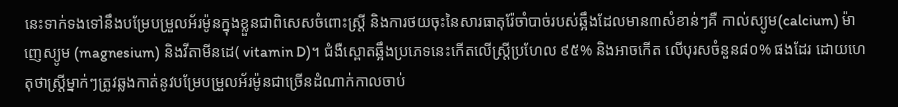នេះទាក់ទងទៅនឹងបម្រែបម្រួលអ័រម៉ូនក្នុងខ្លួនជាពិសេសចំពោះស្រ្តី និងការថយចុះនៃសារធាតុរ៉ែចាំបាច់របស់ឆ្អឹងដែលមាន៣សំខាន់ៗគឺ កាល់ស្យូម(calcium) ម៉ាញេស្យូម (magnesium) និងវីតាមីនដេ( vitamin D)។ ជំងឺស្ពោតឆ្អឹងប្រភេទនេះកើតលើស្ត្រីប្រហែល ៩៥% និងអាចកើត លើបុរសចំនួន៨០% ផងដែរ ដោយហេតុថាស្ត្រីម្នាក់ៗត្រូវឆ្លងកាត់នូវបម្រែបម្រួលអ័រម៉ូនជាច្រើនដំណាក់កាលចាប់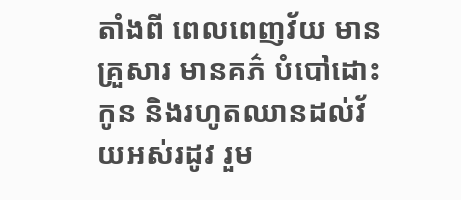តាំងពី ពេលពេញវ័យ មានគ្រួសារ មានគភ៌ បំបៅដោះកូន និងរហូតឈានដល់វ័យអស់រដូវ រួម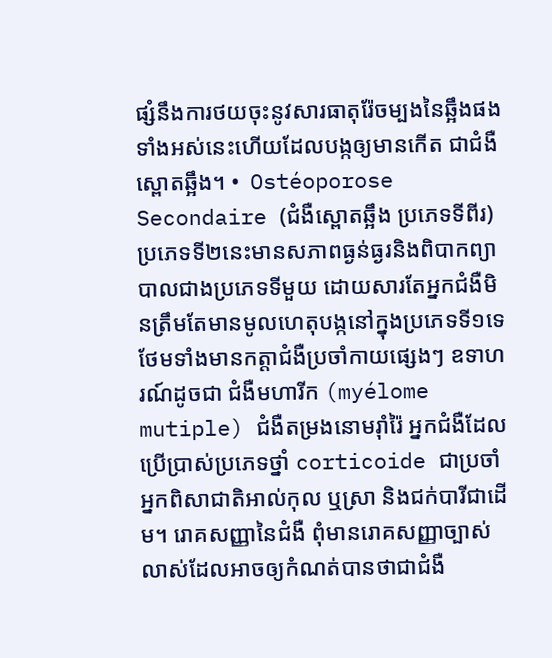ផ្សំនឹងការថយចុះនូវសារធាតុរ៉ែចម្បងនៃឆ្អឹងផង ទាំងអស់នេះហើយដែលបង្កឲ្យមានកើត ជាជំងឺស្ពោតឆ្អឹង។ •  Ostéoporose Secondaire (ជំងឺស្ពោតឆ្អឹង ប្រភេទទីពីរ) ប្រភេទទី២នេះមានសភាពធ្ងន់ធ្ងរនិងពិបាកព្យាបាលជាងប្រភេទទីមួយ ដោយសារតែអ្នកជំងឺមិនត្រឹមតែមានមូលហេតុបង្កនៅក្នុងប្រភេទទី១ទេ ថែមទាំងមានកត្តាជំងឺប្រចាំកាយផ្សេងៗ ឧទាហរណ៍ដូចជា ជំងឺមហារីក (myélome mutiple) ជំងឺតម្រងនោមរ៉ាំរ៉ៃ អ្នកជំងឺដែលប្រើប្រាស់ប្រភេទថ្នាំ corticoide ជាប្រចាំ អ្នកពិសាជាតិអាល់កុល ឬស្រា និងជក់បារីជាដើម។ រោគសញ្ញានៃជំងឺ ពុំមានរោគសញ្ញាច្បាស់លាស់ដែលអាចឲ្យកំណត់បានថាជាជំងឺ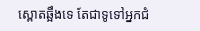ស្ពោតឆ្អឹងទេ តែជាទូទៅអ្នកជំ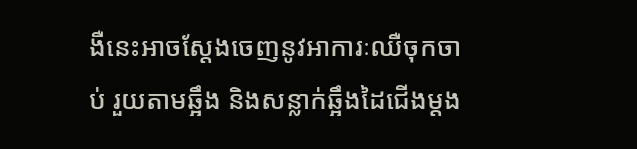ងឺនេះអាចស្តែងចេញនូវអាការៈឈឺចុកចាប់ រួយតាមឆ្អឹង និងសន្លាក់ឆ្អឹងដៃជើងម្តង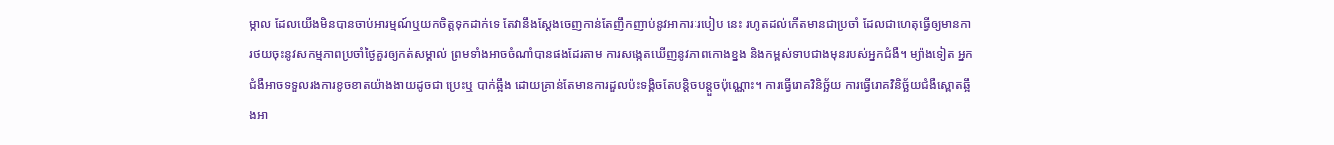ម្កាល ដែលយើងមិនបានចាប់អារម្មណ៍ឬយកចិត្តទុកដាក់ទេ តែវានឹងស្តែងចេញកាន់តែញឹកញាប់នូវអាការៈរបៀប នេះ រហូតដល់កើតមានជាប្រចាំ ដែលជាហេតុធ្វើឲ្យមានការថយចុះនូវសកម្មភាពប្រចាំថ្ងៃគួរឲ្យកត់សម្គាល់ ព្រមទាំងអាចចំណាំបានផងដែរតាម ការសង្កេតឃើញនូវភាពកោងខ្នង និងកម្ពស់ទាបជាងមុនរបស់អ្នកជំងឺ។ ម្យ៉ាងទៀត អ្នកជំងឺអាចទទួលរងការខូចខាតយ៉ាងងាយដូចជា ប្រេះឬ បាក់ឆ្អឹង ដោយគ្រាន់តែមានការដួលប៉ះទង្គិចតែបន្តិចបន្តួចប៉ុណ្ណោះ។ ការធ្វើរោគវិនិច្ឆ័យ ការធ្វើរោគវិនិច្ឆ័យជំងឺស្ពោតឆ្អឹងអា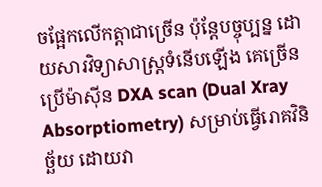ចផ្អែកលើកត្តាជាច្រើន ប៉ុន្តែបច្ចុប្បន្ន ដោយសារវិទ្យាសាស្រ្តទំនើបឡើង គេច្រើនប្រើម៉ាស៊ីន DXA scan (Dual Xray Absorptiometry) សម្រាប់ធ្វើរោគវិនិច្ឆ័យ ដោយវា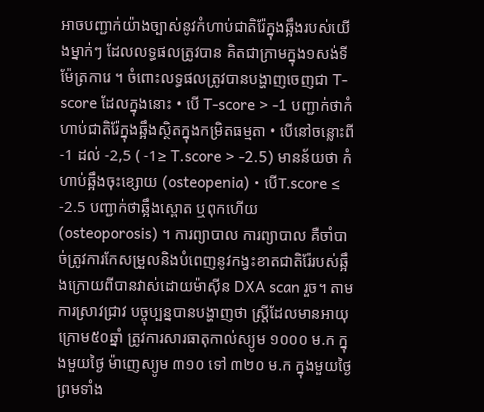អាចបញ្ជាក់យ៉ាងច្បាស់នូវកំហាប់ជាតិរ៉ែក្នុងឆ្អឹងរបស់យើងម្នាក់ៗ ដែលលទ្ធផលត្រូវបាន គិតជាក្រាមក្នុង១សង់ទីម៉ែត្រការេ ។ ចំពោះលទ្ធផលត្រូវបានបង្ហាញចេញជា T-score ដែលក្នុងនោះ • បើ T-score > -1 បញ្ជាក់ថាកំហាប់ជាតិរ៉ែក្នុងឆ្អឹងស្ថិតក្នុងកម្រិតធម្មតា • បើនៅចន្លោះពី -1 ដល់ -2,5 ( -1≥ T.score > -2.5) មានន័យថា កំហាប់ឆ្អឹងចុះខ្សោយ (osteopenia) • បើT.score ≤ -2.5 បញ្ជាក់ថាឆ្អឹងស្ពោត ឬពុកហើយ (osteoporosis) ។ ការព្យាបាល ការព្យាបាល គឺចាំបាច់ត្រូវការកែសម្រួលនិងបំពេញនូវកង្វះខាតជាតិរ៉ែរបស់ឆ្អឹងក្រោយពីបានវាស់ដោយម៉ាស៊ីន DXA scan រួច។ តាមការស្រាវជ្រាវ បច្ចុប្បន្នបានបង្ហាញថា ស្រ្តីដែលមានអាយុក្រោម៥០ឆ្នាំ ត្រូវការសារធាតុកាល់ស្យូម ១០០០ ម.ក ក្នុងមួយថ្ងៃ ម៉ាញេស្យូម ៣១០ ទៅ ៣២០ ម.ក ក្នុងមួយថ្ងៃ ព្រមទាំង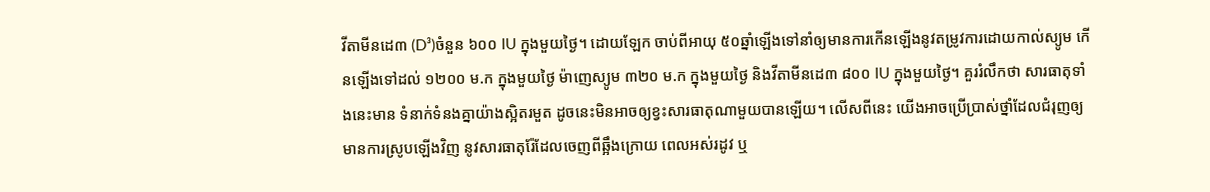វីតាមីនដេ៣ (D³)ចំនួន ៦០០ IU ក្នុងមួយថ្ងៃ។ ដោយឡែក ចាប់ពីអាយុ ៥០ឆ្នាំឡើងទៅនាំឲ្យមានការកើនឡើងនូវតម្រូវការដោយកាល់ស្យូម កើនឡើងទៅដល់ ១២០០ ម.ក ក្នុងមួយថ្ងៃ ម៉ាញេស្យូម ៣២០ ម.ក ក្នុងមួយថ្ងៃ និងវីតាមីនដេ៣ ៨០០ IU ក្នុងមួយថ្ងៃ។ គួររំលឹកថា សារធាតុទាំងនេះមាន ទំនាក់ទំនងគ្នាយ៉ាងស្អិតរមួត ដូចនេះមិនអាចឲ្យខ្វះសារធាតុណាមួយបានឡើយ។ លើសពីនេះ យើងអាចប្រើប្រាស់ថ្នាំដែលជំរុញឲ្យមានការស្រូបឡើងវិញ នូវសារធាតុរ៉ែដែលចេញពីឆ្អឹងក្រោយ ពេលអស់រដូវ ឬ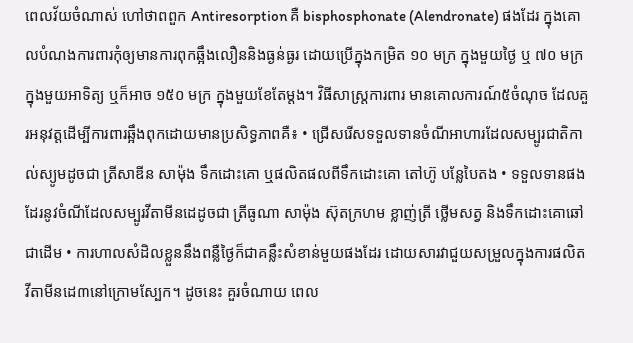ពេលវ័យចំណាស់ ហៅថាពពួក Antiresorption គឺ bisphosphonate (Alendronate) ផងដែរ ក្នុងគោលបំណងការពារកុំឲ្យមានការពុកឆ្អឹងលឿននិងធ្ងន់ធ្ងរ ដោយប្រើក្នុងកម្រិត ១០ មក្រ ក្នុងមួយថ្ងៃ ឬ ៧០ មក្រ ក្នុងមួយអាទិត្យ ឬក៏អាច ១៥០ មក្រ ក្នុងមួយខែតែម្តង។ វិធីសាស្ត្រការពារ មានគោលការណ៍៥ចំណុច ដែលគួរអនុវត្តដើម្បីការពារឆ្អឹងពុកដោយមានប្រសិទ្ធភាពគឺ៖ • ជ្រើសរើសទទួលទានចំណីអាហារដែលសម្បូរជាតិកាល់ស្យូមដូចជា ត្រីសាឌីន សាម៉ុង ទឹកដោះគោ ឬផលិតផលពីទឹកដោះគោ តៅហ៊ូ បន្លែបៃតង • ទទួលទានផងដែរនូវចំណីដែលសម្បូរវីតាមីនដេដូចជា ត្រីធូណា សាម៉ុង ស៊ុតក្រហម ខ្លាញ់ត្រី ថ្លើមសត្វ និងទឹកដោះគោឆៅជាដើម • ការហាលសំដិលខ្លួននឹងពន្លឺថ្ងៃក៏ជាគន្លឹះសំខាន់មួយផងដែរ ដោយសារវាជួយសម្រួលក្នុងការផលិតវីតាមីនដេ៣នៅក្រោមស្បែក។ ដូចនេះ គួរចំណាយ ពេល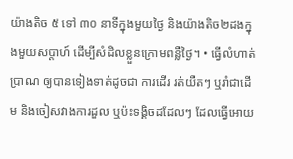យ៉ាងតិច ៥ ទៅ ៣០ នាទីក្នុងមួយថ្ងៃ និងយ៉ាងតិច២ដងក្នុងមួយសប្តាហ៍ ដើម្បីសំដិលខ្លួនក្រោមពន្លឺថ្ងៃ។ • ធ្វើលំហាត់ប្រាណ ឲ្យបានទៀងទាត់ដូចជា ការដើរ រត់យឺតៗ ឬរាំជាដើម និងចៀសវាងការដួល ឬប៉ះទង្គិចដដែលៗ ដែលធ្វើអោយ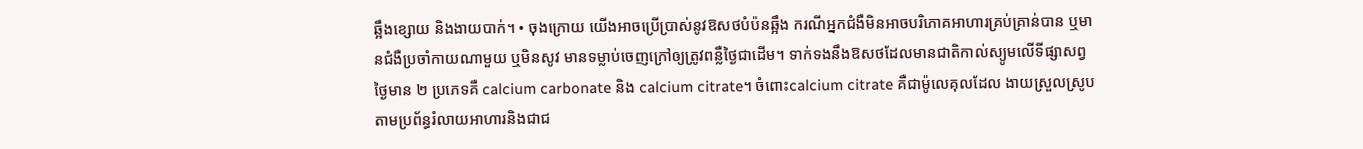ឆ្អឹងខ្សោយ និងងាយបាក់។ • ចុងក្រោយ យើងអាចប្រើប្រាស់នូវឱសថបំប៉នឆ្អឹង ករណីអ្នកជំងឺមិនអាចបរិភោគអាហារគ្រប់គ្រាន់បាន ឬមានជំងឺប្រចាំកាយណាមួយ ឬមិនសូវ មានទម្លាប់ចេញក្រៅឲ្យត្រូវពន្លឺថ្ងៃជាដើម។ ទាក់ទងនឹងឱសថដែលមានជាតិកាល់ស្យូមលើទីផ្សាសព្វថ្ងៃមាន ២ ប្រភេទគឺ calcium carbonate និង calcium citrate។ ចំពោះcalcium citrate គឺជាម៉ូលេគុលដែល ងាយស្រួលស្រូបតាមប្រព័ន្ធរំលាយអាហារនិងជាជ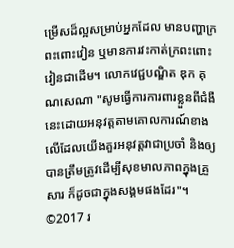ម្រើសដ៏ល្អសម្រាប់អ្នកដែល មានបញ្ហាក្រពះពោះវៀន ឬមានការវះកាត់ក្រពះពោះវៀនជាដើម។ លោកវេជ្ជបណ្ឌិត ឌុក គុណសេណា "សូមធ្វើការការពារខ្លួនពីជំងឺនេះដោយអនុវត្តតាមគោលការណ៍ខាងលើដែលយើងគួរអនុវត្តវាជាប្រចាំ និងឲ្យបានត្រឹមត្រូវដើម្បីសុខមាលភាពក្នុងគ្រួសារ ក៏ដូចជាក្នុងសង្គមផងដែរ"។ ©2017 រ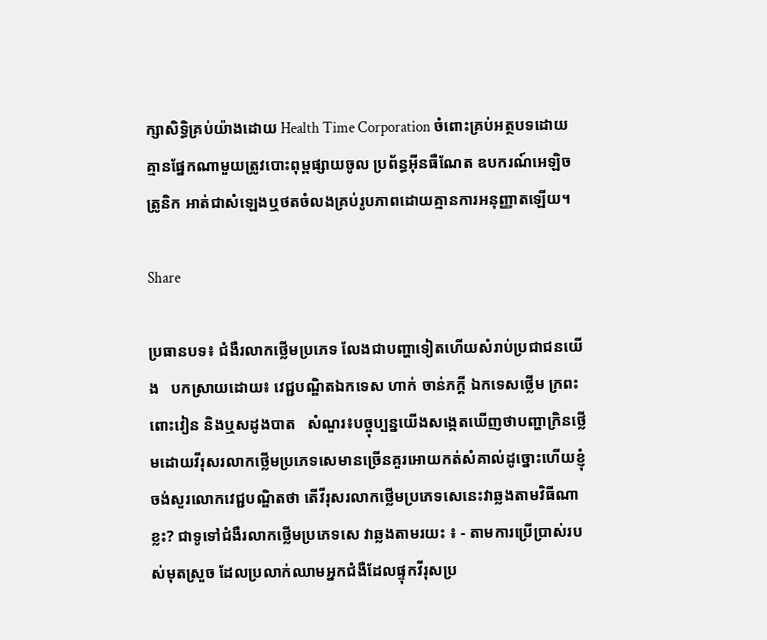ក្សាសិទ្ធិគ្រប់យ៉ាងដោយ Health Time Corporation ចំពោះគ្រប់អត្ថបទដោយគ្មានផ្នែកណាមួយត្រូវបោះពុម្ពផ្សាយចូល ប្រព័ន្ធអ៊ីនធឺណែត ឧបករណ៍អេឡិចត្រូនិក អាត់ជាសំឡេងឬថតចំលងគ្រប់រូបភាពដោយគ្មានការអនុញ្ញាតឡើយ។

Share

ប្រធានបទ៖ ជំងឺរលាកថ្លេីមប្រភេទ លែងជាបញ្ហាទៀតហេីយសំរាប់ប្រជាជនយេីង   បកស្រាយដោយ៖ វេជ្ជបណ្ឌិតឯកទេស ហាក់ ចាន់ភក្តី ឯកទេសថ្លេីម ក្រពះ ពោះវៀន និងឬសដូងបាត   សំណួរ៖បច្ចុប្បន្នយេីងសង្កេតឃេីញថាបញ្ហាក្រិនថ្លេីមដោយវីរុសរលាកថ្លេីមប្រភេទសេមានច្រេីនគួរអោយកត់សំគាល់ដូច្នោះហេីយខ្ញុំចង់សួរលោកវេជ្ជបណ្ឌិតថា តេីវីរុសរលាកថ្លេីមប្រភេទសេនេះវាឆ្លងតាមវិធីណាខ្លះ? ជាទូទៅជំងឺរលាកថ្លេីមប្រភេទសេ វាឆ្លងតាមរយះ ៖ - តាមការប្រេីប្រាស់របស់មុតស្រួច ដែលប្រលាក់ឈាមអ្នកជំងឺដែលផ្ទុកវីរុសប្រ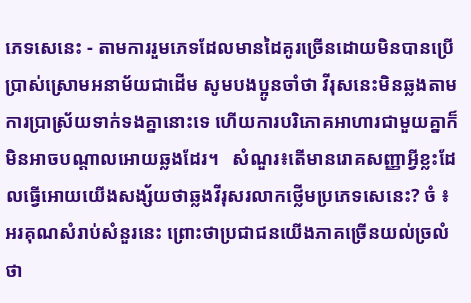ភេទសេនេះ - តាមការរួមភេទដែលមានដៃគូរច្រេីនដោយមិនបានប្រេីប្រាស់ស្រោមអនាម័យជាដេីម សូមបងប្អូនចាំថា វីរុសនេះមិនឆ្លងតាមការប្រាស្រ័យទាក់ទងគ្នានោះទេ ហេីយការបរិភោគអាហារជាមួយគ្នាក៏មិនអាចបណ្តាលអោយឆ្លងដែរ។   សំណួរ៖តេីមានរោគសញ្ញាអ្វីខ្លះដែលធ្វេីអោយយេីងសង្ស័យថាឆ្លងវីរុសរលាកថ្លេីមប្រភេទសេនេះ? ចំ ៖ អរគុណសំរាប់សំនួរនេះ ព្រោះថាប្រជាជនយេីងភាគច្រេីនយល់ច្រលំថា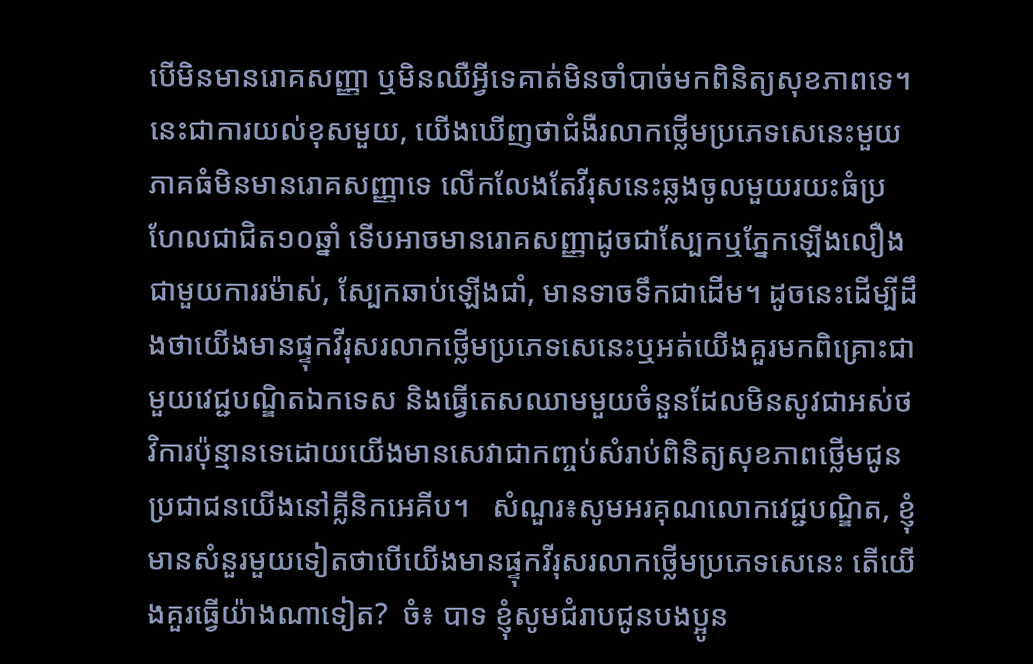បេីមិនមានរោគសញ្ញា ឬមិនឈឺអ្វីទេគាត់មិនចាំបាច់មកពិនិត្យសុខភាពទេ។ នេះជាការយល់ខុសមួយ, យេីងឃេីញថាជំងឺរលាកថ្លេីមប្រភេទសេនេះមួយភាគធំមិនមានរោគសញ្ញាទេ លេីកលែងតែវីរុសនេះឆ្លងចូលមួយរយះធំប្រហែលជាជិត១០ឆ្នាំ ទេីបអាចមានរោគសញ្ញាដូចជាស្បែកឬភ្នែកឡេីងលឿងជាមួយការរម៉ាស់, ស្បែកឆាប់ឡេីងជាំ, មានទាចទឹកជាដេីម។ ដូចនេះដើម្បីដឹងថាយេីងមានផ្ទុកវីរុសរលាកថ្លេីមប្រភេទសេនេះឬអត់យេីងគួរមកពិគ្រោះជាមួយវេជ្ជបណ្ឌិតឯកទេស និងធ្វេីតេសឈាមមួយចំនួនដែលមិនសូវជាអស់ថវិការប៉ុន្មានទេដោយយេីងមានសេវាជាកញ្ចប់សំរាប់ពិនិត្យសុខភាពថ្លេីមជូនប្រជាជនយេីងនៅគ្លីនិកអេគីប។   សំណួរ៖សូមអរគុណលោកវេជ្ជបណ្ឌិត, ខ្ញុំមានសំនួរមួយទៀតថាបេីយេីងមានផ្ទុកវីរុសរលាកថ្លេីមប្រភេទសេនេះ តេីយេីងគួរធ្វេីយ៉ាងណាទៀត?  ចំ៖ បាទ ខ្ញុំសូមជំរាបជូនបងប្អូន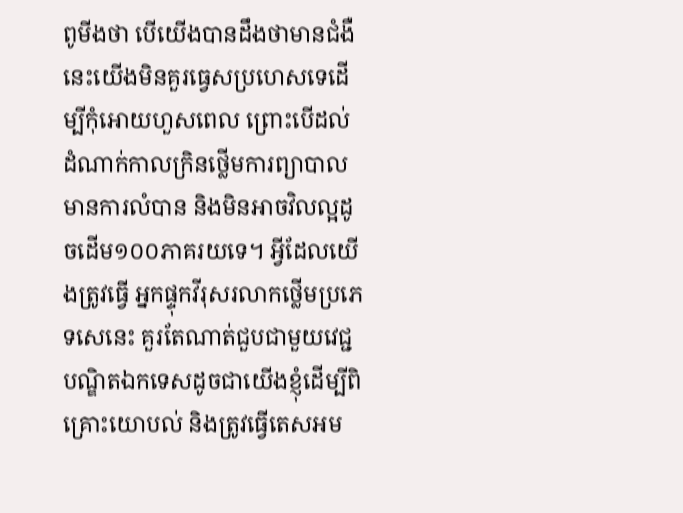ពូមីងថា បេីយេីងបានដឹងថាមានជំងឺនេះយេីងមិនគួរធ្វេសប្រហេសទេដេីម្បីកុំអោយហួសពេល ព្រោះបេីដល់ដំណាក់កាលក្រិនថ្លេីមការព្យាបាលមានការលំបាន និងមិនអាចវិលល្អដូចដេីម១០០ភាគរយទេ។ អ្វីដែលយេីងត្រូវធ្វេី អ្នកផ្ទុកវីរុសរលាកថ្លេីមប្រភេទសេនេះ គួរតែណាត់ជួបជាមួយវេជ្ជបណ្ឌិតឯកទេសដូចជាយេីងខ្ញុំដេីម្បីពិគ្រោះយោបល់ និងត្រូវធ្វេីតេសអម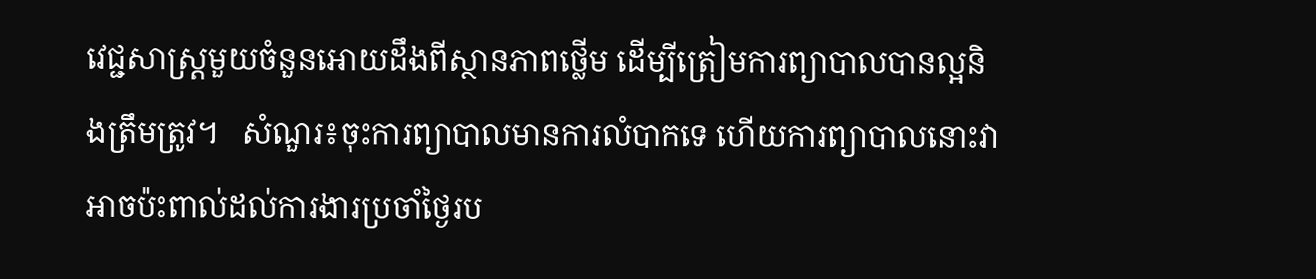វេជ្ជសាស្រ្តមួយចំនួនអោយដឹងពីស្ថានភាពថ្លេីម ដេីម្បីត្រៀមការព្យាបាលបានល្អនិងត្រឹមត្រូវ។   សំណួរ៖ចុះការព្យាបាលមានការលំបាកទេ ហេីយការព្យាបាលនោះវាអាចប៉ះពាល់ដល់ការងារប្រចាំថ្ងៃរប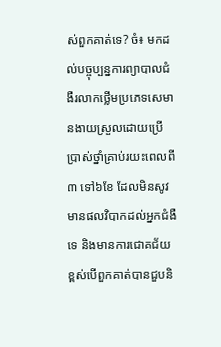ស់ពួកគាត់ទេ? ចំ៖ មកដល់បច្ចុប្បន្នការព្យាបាលជំងឺរលាកថ្លេីមប្រភេទសេមានងាយស្រួលដោយប្រេីប្រាស់ថ្នាំគ្រាប់រយះពេលពី ៣ ទៅ៦ខែ ដែលមិនសូវមានផលវិបាកដល់អ្នកជំងឺទេ និងមានការជោគជ័យខ្ពស់បេីពួកគាត់បានជួបនិ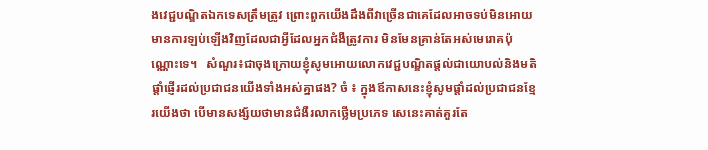ងវេជ្ជបណ្ឌិតឯកទេសត្រឹមត្រូវ ព្រោះពួកយេីងដឹងពីវាច្រេីនជាគេដែលអាចទប់មិនអោយមានការឡប់ឡេីងវិញដែលជាអ្វីដែលអ្នកជំងឺត្រូវការ មិនមែនគ្រាន់តែអស់មេរោគប៉ុណ្ណោះទេ។   សំណួរ៖ជាចុងក្រោយខ្ញុំសូមអោយលោកវេជ្ជបណ្ឌិតផ្តល់ជាយោបល់និងមតិផ្តាំផ្ញេីរដល់ប្រជាជនយេីងទាំងអស់គ្នាផង? ចំ ៖ ក្នុងឪកាសនេះខ្ញុំសូមផ្តាំដល់ប្រជាជនខ្មែរយេីងថា បេីមានសង្ស័យថាមានជំងឺរលាកថ្លេីមប្រភេទ សេនេះគាត់គួរតែ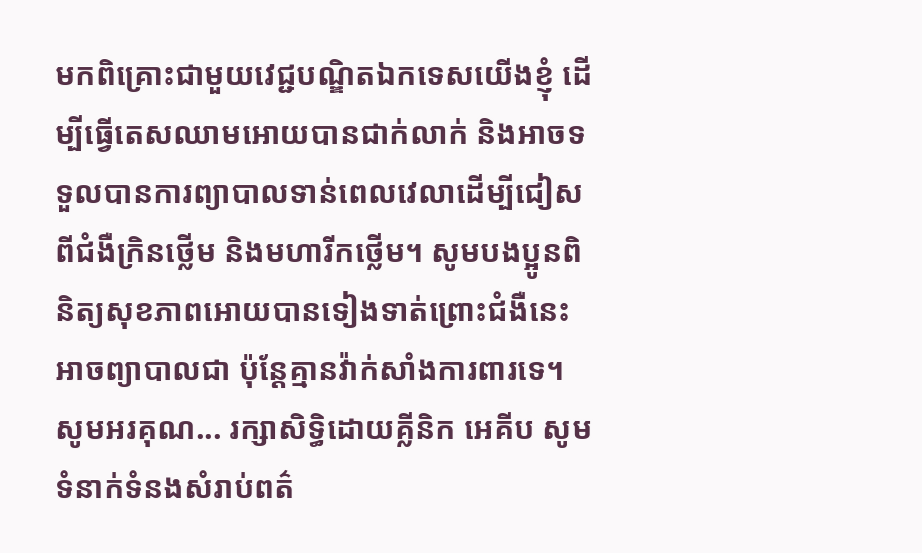មកពិគ្រោះជាមួយវេជ្ជបណ្ឌិតឯកទេសយេីងខ្ញុំ ដេីម្បីធ្វេីតេសឈាមអោយបានជាក់លាក់ និងអាចទទួលបានការព្យាបាលទាន់ពេលវេលាដេីម្បីជៀសពីជំងឺក្រិនថ្លេីម និងមហារីកថ្លេីម។ សូមបងប្អូនពិនិត្យសុខភាពអោយបានទៀងទាត់ព្រោះជំងឺនេះអាចព្យាបាលជា ប៉ុន្តែគ្មានវ៉ាក់សាំងការពារទេ។   សូមអរគុណ... រក្សាសិទ្ធិដោយគ្លីនិក អេគីប សូមទំនាក់ទំនងសំរាប់ពត៌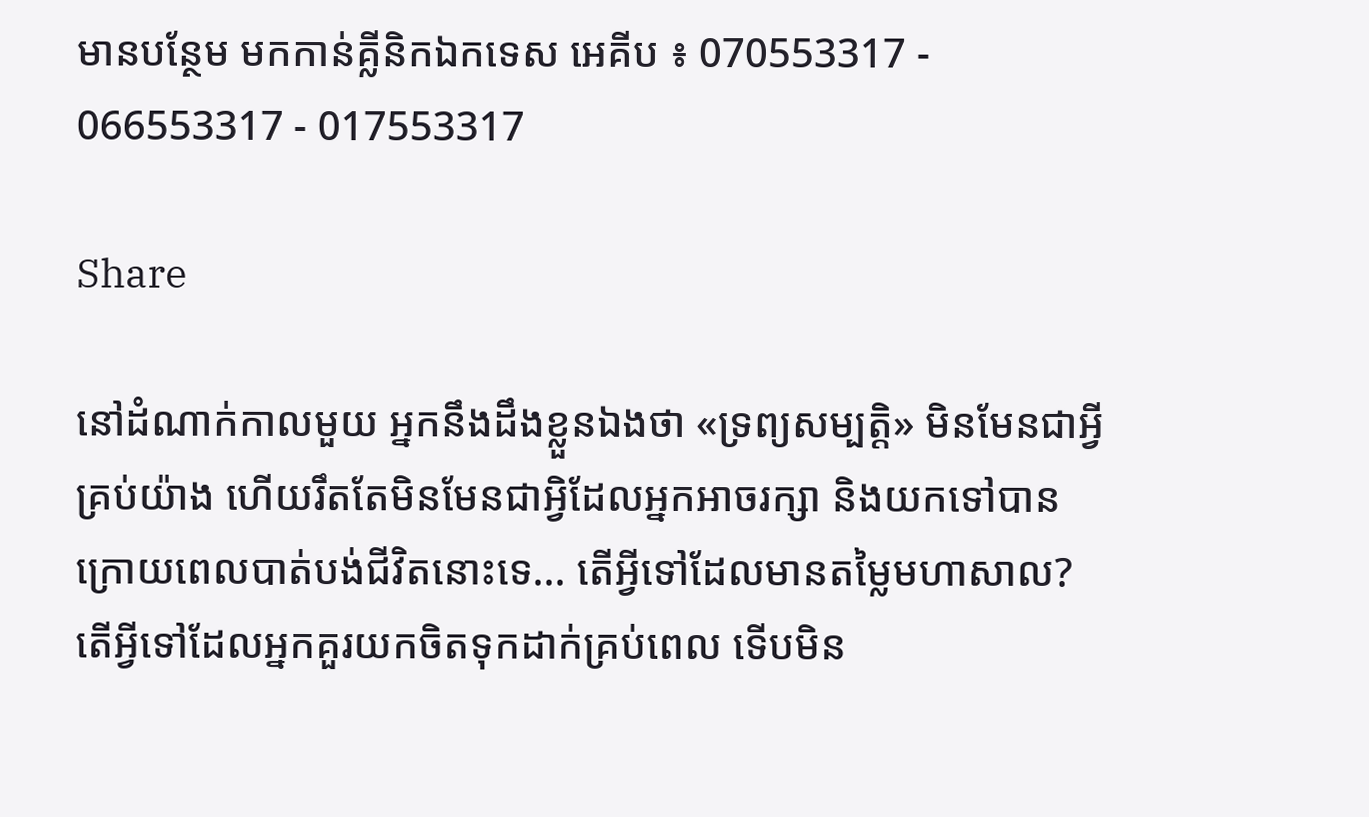មានបន្ថែម មកកាន់គ្លីនិកឯកទេស អេគីប ៖ 070553317 - 066553317 - 017553317

Share

នៅដំណាក់កាលមួយ អ្នកនឹងដឹងខ្លួនឯងថា «ទ្រព្យសម្បត្តិ» មិនមែនជាអ្វីគ្រប់យ៉ាង ហើយរឹតតែមិនមែនជាអ្វិដែលអ្នកអាចរក្សា និងយកទៅបាន ក្រោយពេលបាត់បង់ជីវិតនោះទេ... តើអ្វីទៅដែលមានតម្លៃមហាសាល? តើអ្វីទៅដែលអ្នកគួរយកចិតទុកដាក់គ្រប់ពេល ទើបមិន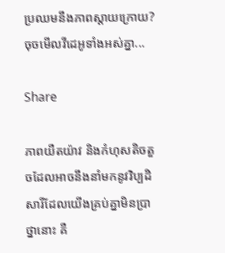ប្រឈមនឹងភាពស្តាយក្រោយ? ចុចមើលវីដេអូទាំងអស់គ្នា...

Share

ភាពយឺតយ៉ាវ និងកំហុសតិចតួចដែលអាចនឹងនាំមកនូវវិប្បដិសារីដែលយើងគ្រប់គ្នាមិនប្រាថ្នានោះ គឺ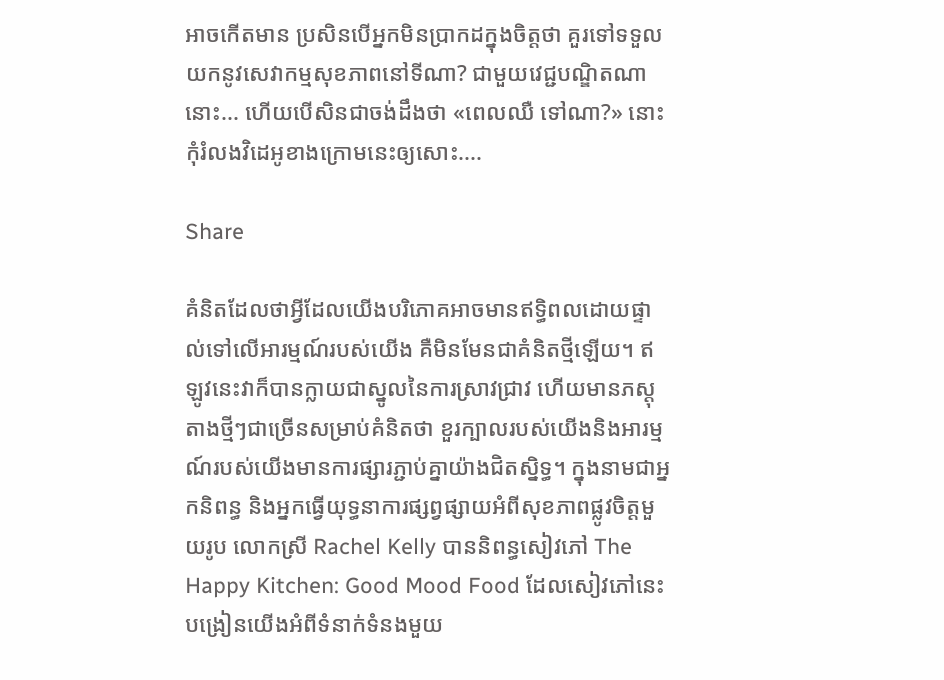អាចកើតមាន ប្រសិនបើអ្នកមិនប្រាកដក្នុងចិត្តថា គួរទៅទទួលយកនូវសេវាកម្មសុខភាពនៅទីណា? ជាមួយវេជ្ជបណ្ឌិតណានោះ... ហើយបើសិនជាចង់ដឹងថា «ពេលឈឺ ទៅណា?» នោះ កុំរំលងវិដេអូខាងក្រោមនេះឲ្យសោះ....

Share

គំនិតដែលថាអ្វីដែលយើងបរិភោគអាចមានឥទ្ធិពលដោយផ្ទាល់ទៅលើអារម្មណ៍របស់យើង គឺមិនមែនជាគំនិតថ្មីឡើយ។ ឥឡូវនេះវាក៏បានក្លាយជាស្នូលនៃការស្រាវជ្រាវ ហើយមានភស្ដុតាងថ្មីៗជាច្រើនសម្រាប់គំនិតថា ខួរក្បាលរបស់យើងនិងអារម្មណ៍របស់យើងមានការផ្សារភ្ជាប់គ្នាយ៉ាងជិតស្និទ្ធ។ ក្នុងនាមជាអ្នកនិពន្ធ និងអ្នកធ្វើយុទ្ធនាការផ្សព្វផ្សាយអំពីសុខភាពផ្លូវចិត្តមួយរូប លោកស្រី Rachel Kelly បាននិពន្ធសៀវភៅ The Happy Kitchen: Good Mood Food ដែលសៀវភៅនេះបង្រៀនយើងអំពីទំនាក់ទំនងមួយ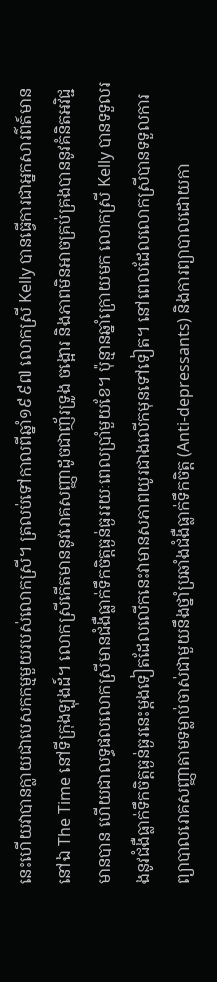នេះហើយវាបានក្លាយជាបេសកកម្មមួយរបស់លោកស្រី។ ត្រលប់ទៅកាលពីឆ្នាំ១៩៩៧ លោកស្រី Kelly បានធ្វើការជាអ្នកសារព៌ត៍មាននៅឯ The Time នៅទីក្រុងឡុងដ៍។ លោកស្រីកើតមាននូវរោគសញ្ញាដូចជាញ័រទ្រូង ចង្អោរ និងភាពមិនអាចគ្រប់គ្រងបាននូវគំនិតអវិជ្ជមានបាន ហើយជាលទ្ធផលលោកស្រីមានជំងឺធ្លាក់ទឹកចិត្តធ្ងន់ធ្ងររយៈពេលប្រាំមួយខែ។ ប៉ុន្មានឆ្នាំក្រោយមក លោកស្រី Kelly បានទទួលរងនូវជំងឺធ្លាក់ទឹកចិត្តធ្ងន់ធ្ងរនេះម្ដងទៀតដែលលើកនេះវាមានសភាពយូរជាងលើកមុនទៅទៀត។ នៅពេលដែលលោកស្រីបានទទួលការព្យាបាលរោគសញ្ញាតាមទម្លាប់ចាស់ជាមួយនឹងថ្នាំប្រឆាំងជំងឺធ្លាក់ទឹកចិត្ត (Anti-depressants) និងការព្យាបាលដោយកា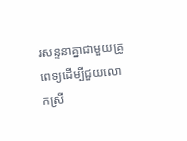រសន្ទនាគ្នាជាមួយគ្រូពេទ្យដើម្បីជួយលោកស្រី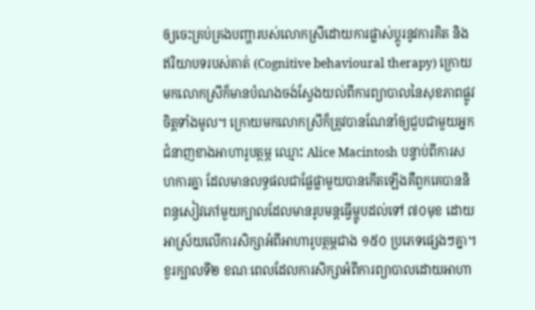ឲ្យចេះគ្រប់គ្រងបញ្ហារបស់លោកស្រីដោយការផ្លាស់ប្ដូរនូវការគិត និងឥរិយាបទរបស់គាត់ (Cognitive behavioural therapy) ក្រោយមកលោកស្រីក៏មានបំណងចង់ស្វែងយល់ពីការព្យាបាលនៃសុខភាពផ្លូវចិត្តទាំងមូល។ ក្រោយមកលោកស្រីក៏ត្រូវបានណែនាំឲ្យជួបជាមួយអ្នកជំនាញខាងអាហារូបត្ថម្ភ ឈ្មោះ Alice Macintosh បន្ទាប់ពីការសហការគ្នា ដែលមានលទ្ធផលជាផ្លែផ្លាមួយបានកើតឡើងគឺពួកគេបាននិពន្ធសៀវភៅមួយក្បាលដែលមានរូបមន្តធ្វើម្ហូបដល់ទៅ ៧០មុខ ដោយអាស្រ័យលើការសិក្សាអំពីអាហារូបត្ថម្ភជាង ១៥០ ប្រភេទផ្សេងៗគ្នា។ ខួរក្បាលទី២ ខណៈពេលដែលការសិក្សាអំពីការព្យាបាលដោយអាហា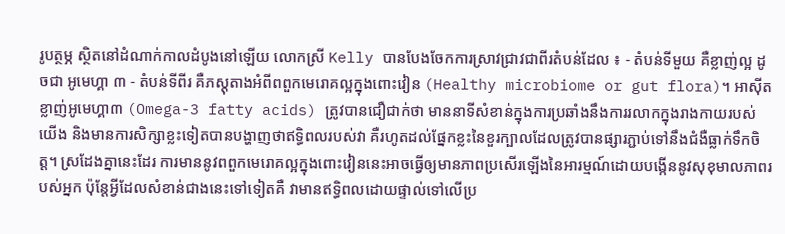រូបត្ថម្ភ ស្ថិតនៅដំណាក់កាលដំបូងនៅឡើយ លោកស្រី Kelly បានបែងចែកការស្រាវជ្រាវជាពីរតំបន់ដែល ៖ - តំបន់ទីមួយ គឺខ្លាញ់ល្អ ដូចជា អូមេហ្គា ៣ - តំបន់ទីពីរ គឺភស្ដុតាងអំពីពពួកមេរោគល្អក្នុងពោះវៀន (Healthy microbiome or gut flora)។ អាស៊ីតខ្លាញ់អូមេហ្គា៣ (Omega-3 fatty acids) ត្រូវបានជឿជាក់ថា មាននាទីសំខាន់ក្នុងការប្រឆាំងនឹងការរលាកក្នុងរាងកាយរបស់យើង និងមានការសិក្សាខ្លះទៀតបានបង្ហាញថាឥទ្ធិពលរបស់វា គឺរហូតដល់ផ្នែកខ្លះនៃខួរក្បាលដែលត្រូវបានផ្សារភ្ជាប់ទៅនឹងជំងឺធ្លាក់ទឹកចិត្ត។ ស្រដែងគ្នានេះដែរ ការមាននូវពពួកមេរោគល្អក្នុងពោះវៀននេះអាចធ្វើឲ្យមានភាពប្រសើរឡើងនៃអារម្មណ៍ដោយបង្កើននូវសុខុមាលភាពរបស់អ្នក ប៉ុន្តែអ្វីដែលសំខាន់ជាងនេះទៅទៀតគឺ វាមានឥទ្ធិពលដោយផ្ទាល់ទៅលើប្រ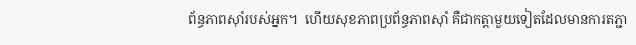ព័ន្ធភាពស៊ាំរបស់អ្នក។  ហើយសុខភាពប្រព័ន្ធភាពស៊ាំ គឺជាកត្តាមួយទៀតដែលមានការតភ្ជា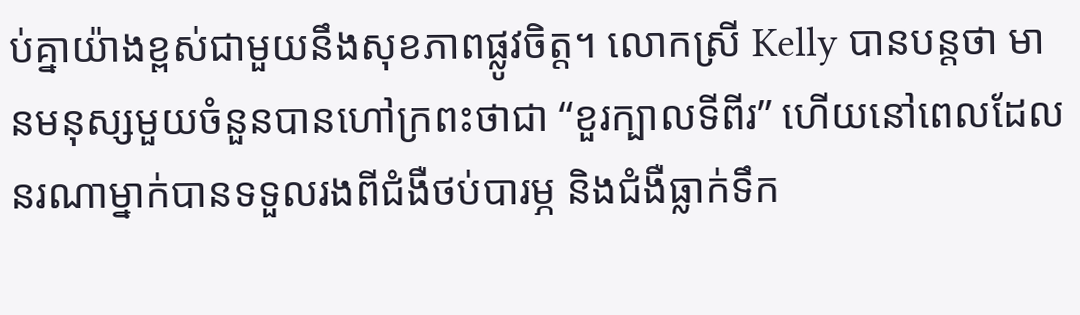ប់គ្នាយ៉ាងខ្ពស់ជាមួយនឹងសុខភាពផ្លូវចិត្ត។ លោកស្រី Kelly បានបន្តថា មានមនុស្សមួយចំនួនបានហៅក្រពះថាជា “ខួរក្បាលទីពីរ” ហើយនៅពេលដែលនរណាម្នាក់បានទទួលរងពីជំងឺថប់បារម្ភ និងជំងឺធ្លាក់ទឹក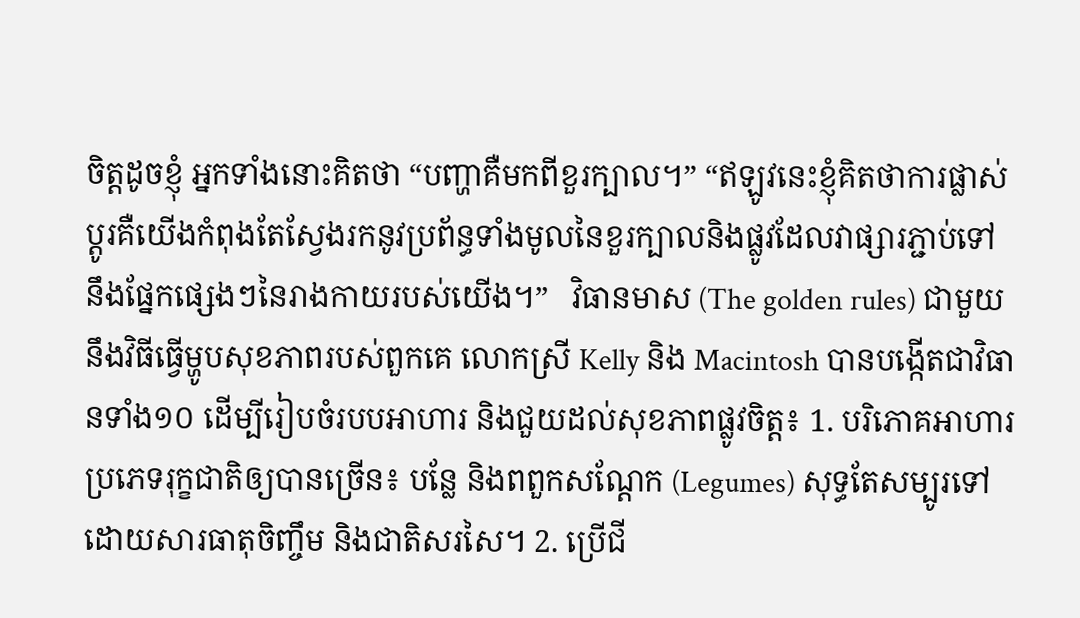ចិត្តដូចខ្ញុំ អ្នកទាំងនោះគិតថា “បញ្ហាគឺមកពីខួរក្បាល។” “ឥឡូវនេះខ្ញុំគិតថាការផ្លាស់ប្ដូរគឺយើងកំពុងតែស្វែងរកនូវប្រព័ន្ធទាំងមូលនៃខួរក្បាលនិងផ្លូវដែលវាផ្សារភ្ជាប់ទៅនឹងផ្នែកផ្សេងៗនៃរាងកាយរបស់យើង។”   វិធានមាស (The golden rules) ជាមួយនឹងវិធីធ្វើម្ហូបសុខភាពរបស់ពួកគេ លោកស្រី Kelly និង Macintosh បានបង្កើតជាវិធានទាំង១០ ដើម្បីរៀបចំរបបអាហារ និងជួយដល់សុខភាពផ្លូវចិត្ត៖ 1. បរិភោគអាហារប្រភេទរុក្ខជាតិឲ្យបានច្រើន៖ បន្លែ និងពពួកសណ្ដែក (Legumes) សុទ្ធតែសម្បូរទៅដោយសារធាតុចិញ្ចឹម និងជាតិសរសៃ។ 2. ប្រើជី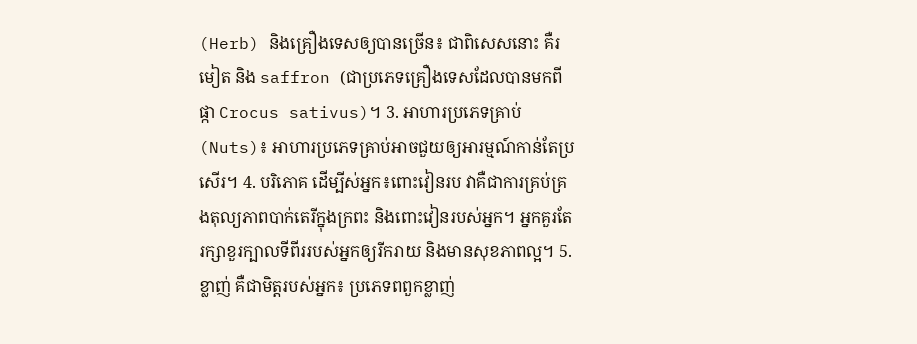(Herb) និងគ្រឿងទេសឲ្យបានច្រើន៖ ជាពិសេសនោះ គឺរមៀត និង saffron (ជាប្រភេទគ្រឿងទេសដែលបានមកពីផ្កា Crocus sativus)។ 3. អាហារប្រភេទគ្រាប់ (Nuts)៖ អាហារប្រភេទគ្រាប់អាចជួយឲ្យអារម្មណ៍កាន់តែប្រសើរ។ 4. បរិភោគ ដើម្បីស់អ្នក៖ពោះវៀនរប វាគឺជាការគ្រប់គ្រងតុល្យភាពបាក់តេរីក្នុងក្រពះ និងពោះវៀនរបស់អ្នក។ អ្នកគួរតែរក្សាខួរក្បាលទីពីររបស់អ្នកឲ្យរីករាយ និងមានសុខភាពល្អ។ 5. ខ្លាញ់ គឺជាមិត្តរបស់អ្នក៖ ប្រភេទពពួកខ្លាញ់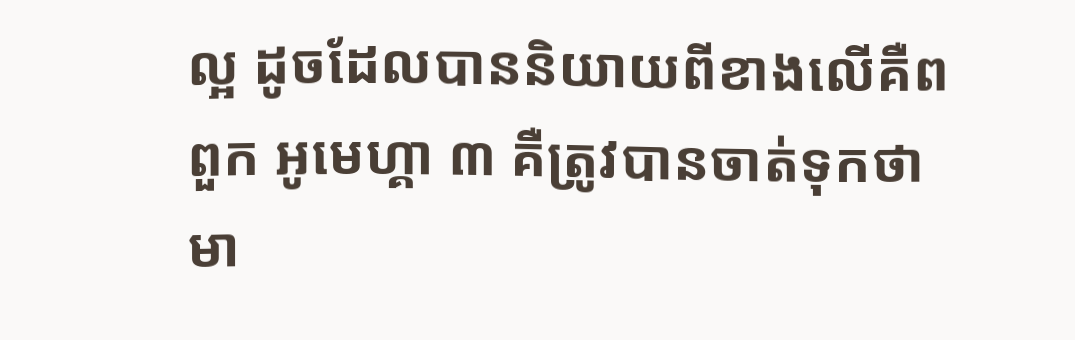ល្អ ដូចដែលបាននិយាយពីខាងលើគឺពពួក អូមេហ្គា ៣ គឺត្រូវបានចាត់ទុកថាមា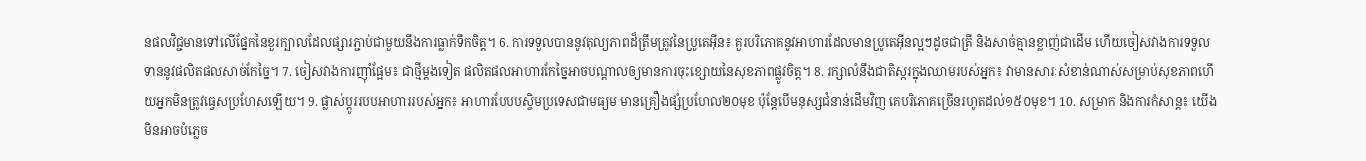នផលវិជ្ជមានទៅលើផ្នែកនៃខួរក្បាលដែលផ្សារភ្ជាប់ជាមួយនឹងការធ្លាក់ទឹកចិត្ត។ 6. ការទទួលបាននូវតុល្យភាពដ៏ត្រឹមត្រូវនៃប្រូតេអ៊ីន៖ គួរបរិភោគនូវអាហារដែលមានប្រូតេអ៊ីនល្អៗដូចជាត្រី និងសាច់គ្មានខ្លាញ់ជាដើម ហើយចៀសវាងការទទួលទាននូវផលិតផលសាច់កែច្នៃ។ 7. ចៀសវាងការញ៉ាំផ្អែម៖ ជាថ្មីម្ដងទៀត ផលិតផលអាហារកែច្នៃអាចបណ្ដាលឲ្យមានការចុះខ្សោយនៃសុខភាពផ្លូវចិត្ត។ 8. រក្សាលំនឹងជាតិស្ករក្នុងឈាមរបស់អ្នក៖ វាមានសារៈសំខាន់ណាស់សម្រាប់សុខភាពហើយអ្នកមិនត្រូវធ្វេសប្រហែសឡើយ។ 9. ផ្លាស់ប្ដូររបបអាហាររបស់អ្នក៖ អាហារបែបបស្ចិមប្រទេសជាមធ្យម មានគ្រឿងផ្សំប្រហែល២០មុខ ប៉ុន្តែបើមនុស្សជំនាន់ដើមវិញ គេបរិភោគច្រើនរហូតដល់១៥០មុខ។ 10. សម្រាក និងការកំសាន្ដ៖ យើងមិនអាចបំភ្លេច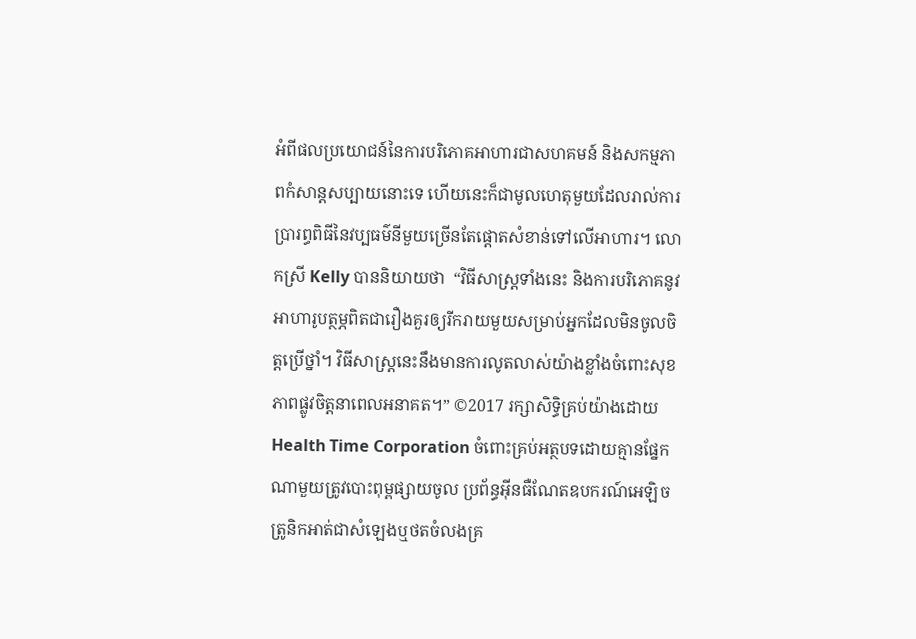អំពីផលប្រយោជន៍នៃការបរិភោគអាហារជាសហគមន៍ និងសកម្មភាពកំសាន្ដសប្បាយនោះទេ ហើយនេះក៏ជាមូលហេតុមួយដែលរាល់ការប្រារព្ធពិធីនៃវប្បធម៌នីមួយច្រើនតែផ្ដោតសំខាន់ទៅលើអាហារ។ លោកស្រី Kelly បាននិយាយថា  “វិធីសាស្ដ្រទាំងនេះ និងការបរិភោគនូវអាហារូបត្ថម្ភពិតជារឿងគួរឲ្យរីករាយមួយសម្រាប់អ្នកដែលមិនចូលចិត្តប្រើថ្នាំ។ វិធីសាស្ត្រនេះនឹងមានការលូតលាស់យ៉ាងខ្លាំងចំពោះសុខភាពផ្លូវចិត្តនាពេលអនាគត។” ©2017 រក្សាសិទ្ធិគ្រប់យ៉ាងដោយ Health Time Corporation ចំពោះគ្រប់អត្ថបទដោយគ្មានផ្នែកណាមួយត្រូវបោះពុម្ពផ្សាយចូល ប្រព័ន្ធអ៊ីនធឺណែតឧបករណ៍អេឡិចត្រូនិកអាត់ជាសំឡេងឬថតចំលងគ្រ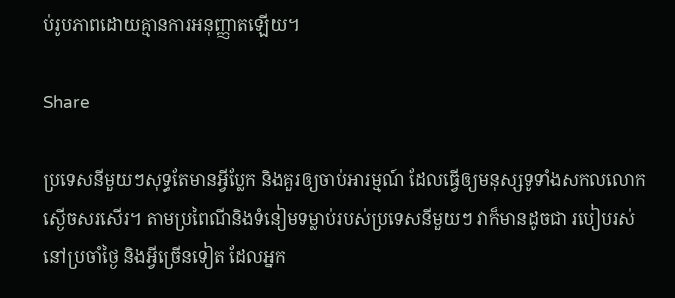ប់រូបភាពដោយគ្មានការអនុញ្ញាតឡើយ។

Share

ប្រទេសនីមួយៗសុទ្ធតែមានអ្វីប្លែក និងគួរឲ្យចាប់អារម្មណ៍ ដែលធ្វើឲ្យមនុស្សទូទាំងសកលលោកស្ងើចសរសើរ។ តាមប្រពៃណីនិងទំនៀមទម្លាប់របស់ប្រទេសនីមួយៗ វាក៏មានដូចជា របៀបរស់នៅប្រចាំថ្ងៃ និងអ្វីច្រើនទៀត ដែលអ្នក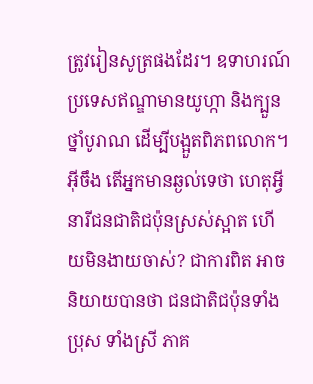ត្រូវរៀនសូត្រផងដែរ។ ឧទាហរណ៍ ប្រទេសឥណ្ឌាមានយូហ្កា និងក្បួនថ្នាំបូរាណ ដើម្បីបង្អួតពិភពលោក។ អ៊ីចឹង តើអ្នកមានឆ្ងល់ទេថា ហេតុអ្វីនារីជនជាតិជប៉ុនស្រស់ស្អាត ហើយមិនងាយចាស់? ជាការពិត អាចនិយាយបានថា ជនជាតិជប៉ុនទាំងប្រុស ទាំងស្រី ភាគ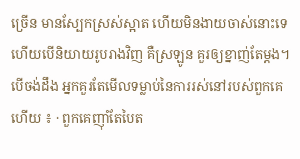ច្រើន មានស្បែកស្រស់ស្អាត ហើយមិនងាយចាស់នោះទេ ហើយបើនិយាយរូបរាងវិញ គឺស្រឡូន គួរឲ្យខ្នាញ់តែម្តង។ បើចង់ដឹង អ្នកគួរតែមើលទម្លាប់នៃការរស់នៅរបស់ពួកគេហើយ ៖ · ពួកគេញ៉ាំតែបៃត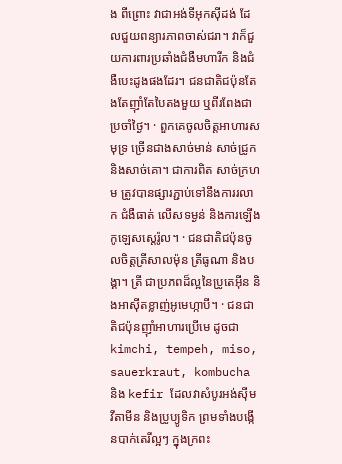ង ពីព្រោះ វាជាអង់ទីអុកស៊ីដង់ ដែលជួយពន្យារភាពចាស់ជរា។ វាក៏ជួយការពារប្រឆាំងជំងឺមហារីក និងជំងឺបេះដូងផងដែរ។ ជនជាតិជប៉ុនតែងតែញ៉ាំតែបៃតងមួយ ឬពីរពែងជាប្រចាំថ្ងៃ។ · ពួកគេចូលចិត្តអាហារសមុទ្រ ច្រើនជាងសាច់មាន់ សាច់ជ្រូក និងសាច់គោ។ ជាការពិត សាច់ក្រហម ត្រូវបានផ្សារភ្ជាប់ទៅនឹងការរលាក ជំងឺធាត់ លើសទម្ងន់ និងការឡើងកូឡេសស្តេរ៉ូល។ · ជនជាតិជប៉ុនចូលចិត្តត្រីសាលម៉ុន ត្រីធូណា និងបង្គា។ ត្រី ជាប្រភពដ៏ល្អនៃប្រូតេអ៊ីន និងអាស៊ីតខ្លាញ់អូមេហ្កាបី។ · ជនជាតិជប៉ុនញ៉ាំអាហារប្រើមេ ដូចជា kimchi, tempeh, miso, sauerkraut, kombucha និង kefir ដែលវាសំបូរអង់ស៊ីម វីតាមីន និងប្រូប្យូទិក ព្រមទាំងបង្កើនបាក់តេរីល្អៗ ក្នុងក្រពះ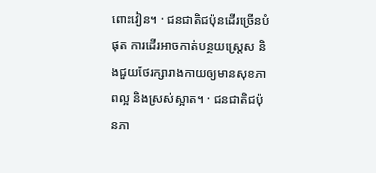ពោះវៀន។ · ជនជាតិជប៉ុនដើរច្រើនបំផុត ការដើរអាចកាត់បន្ថយស្រ្តេស និងជួយថែរក្សារាងកាយឲ្យមានសុខភាពល្អ និងស្រស់ស្អាត។ · ជនជាតិជប៉ុនភា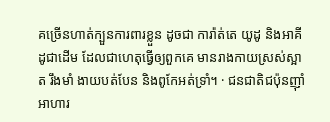គច្រើនហាត់ក្បួនការពារខ្លួន ដូចជា ការ៉ាត់តេ យូដូ និងអាគីដូជាដើម ដែលជាហេតុធ្វើឲ្យពួកគេ មានរាងកាយស្រស់ស្អាត រឹងមាំ ងាយបត់បែន និងពូកែអត់ទ្រាំ។ · ជនជាតិជប៉ុនញ៉ាំអាហារ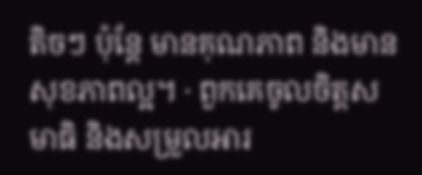តិចៗ ប៉ុន្តែ មានគុណភាព និងមានសុខភាពល្អ។ · ពួកគេចូលចិត្តសមាធិ និងសម្រួលអារ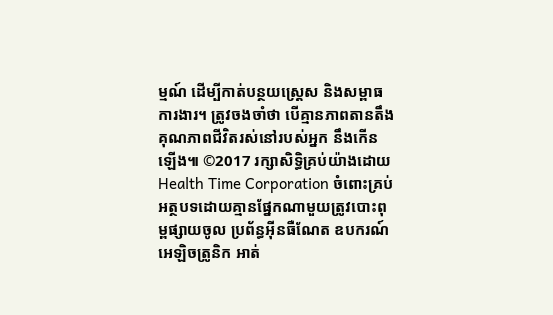ម្មណ៍ ដើម្បីកាត់បន្ថយស្រ្តេស និងសម្ពាធការងារ។ ត្រូវចងចាំថា បើគ្មានភាពតានតឹង គុណភាពជីវិតរស់នៅរបស់អ្នក នឹងកើនឡើង៕ ©2017 រក្សាសិទ្ធិគ្រប់យ៉ាងដោយ Health Time Corporation ចំពោះគ្រប់អត្ថបទដោយគ្មានផ្នែកណាមួយត្រូវបោះពុម្ពផ្សាយចូល ប្រព័ន្ធអ៊ីនធឺណែត ឧបករណ៍អេឡិចត្រូនិក អាត់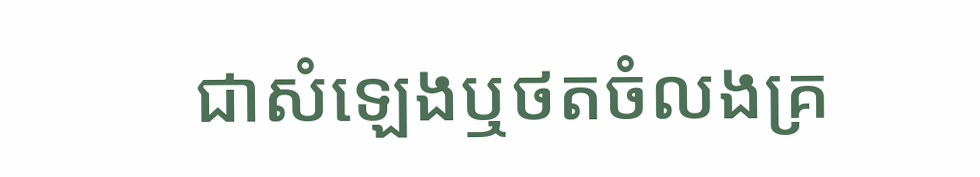ជាសំឡេងឬថតចំលងគ្រ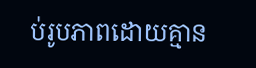ប់រូបភាពដោយគ្មាន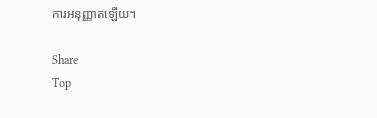ការអនុញ្ញាតឡើយ។

Share
Top